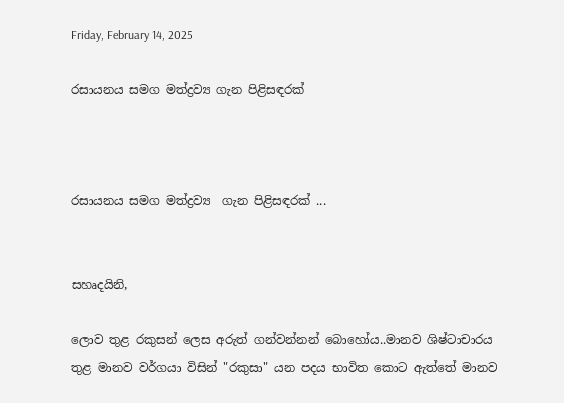Friday, February 14, 2025

රසායනය සමග මත්ද්‍රව්‍ය ගැන පිළිසඳරක්



රසායනය සමග මත්ද්‍රව්‍ය  ගැන පිළිසඳරක් ...


සහෘදයිනි,

ලොව තුළ රකුසන් ලෙස අරුත් ගන්වන්නන් බොහෝය..මානව ශිෂ්ටාචාරය තුළ මානව වර්ගයා විසින් "රකුසා" යන පදය භාවිත කොට ඇත්තේ මානව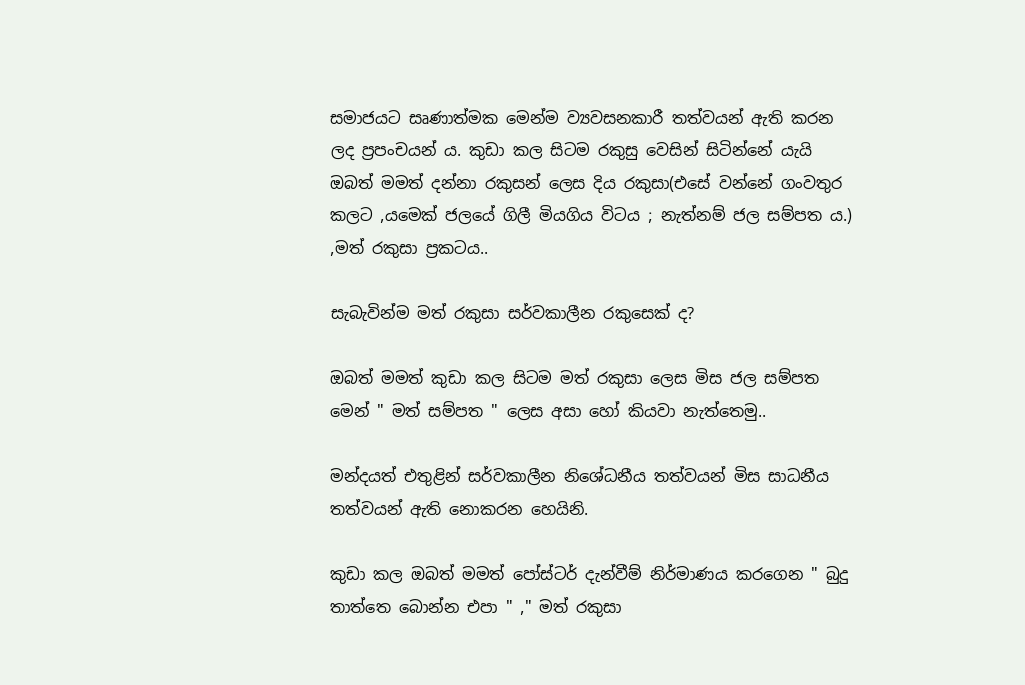සමාජයට සෘණාත්මක මෙන්ම ව්‍යවසනකාරී තත්වයන් ඇති කරන ලද ප්‍රපංචයන් ය. කුඩා කල සිටම රකුසු වෙසින් සිටින්නේ යැයි ඔබත් මමත් දන්නා රකුසන් ලෙස දිය රකුසා(එසේ වන්නේ ගංවතුර කලට ,යමෙක් ජලයේ ගිලී මියගිය විටය ; නැත්නම් ජල සම්පත ය.) ,මත් රකුසා ප්‍රකටය..

සැබැවින්ම මත් රකුසා සර්වකාලීන රකුසෙක් ද?

ඔබත් මමත් කුඩා කල සිටම මත් රකුසා ලෙස මිස ජල සම්පත මෙන් " මත් සම්පත " ලෙස අසා හෝ කියවා නැත්තෙමු..

මන්දයත් එතුළින් සර්වකාලීන නිශේධනීය තත්වයන් මිස සාධනීය තත්වයන් ඇති නොකරන හෙයිනි.

කුඩා කල ඔබත් මමත් පෝස්ටර් දැන්වීම් නිර්මාණය කරගෙන " බුදු තාත්තෙ බොන්න එපා " ," මත් රකුසා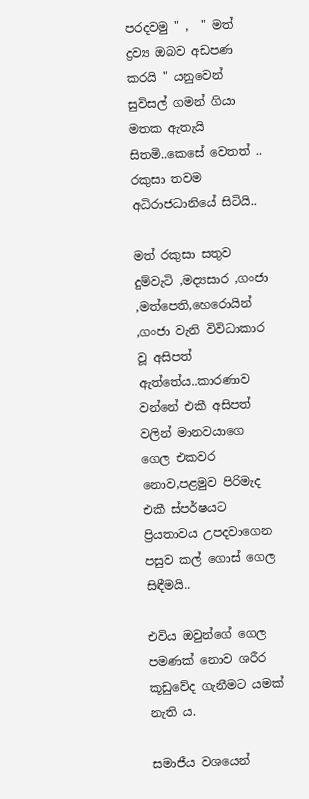පරදවමු " ,  " මත් ද්‍රව්‍ය ඔබව අඩපණ කරයි " යනුවෙන් සුවිසල් ගමන් ගියා මතක ඇතැයි සිතමි..කෙසේ වෙතත් .. රකුසා තවම අධිරාජධානියේ සිටියි..

මත් රකුසා සතුව දුම්වැටි ,මද්‍යසාර ,ගංජා ,මත්පෙති,හෙරොයින් ,ගංජා වැනි විවිධාකාර වූ අසිපත් ඇත්තේය..කාරණාව වන්නේ එකී අසිපත් වලින් මානවයාගෙ ගෙල එකවර නොව,පළමුව පිරිමැද එකී ස්පර්ෂයට ප්‍රියතාවය උපදවාගෙන   පසුව කල් ගොස් ගෙල සිඳීමයි..

එවිය ඔවුන්ගේ ගෙල පමණක් නොව ශරීර කූඩුවේද ගැනීමට යමක් නැති ය.

සමාජීය වශයෙන්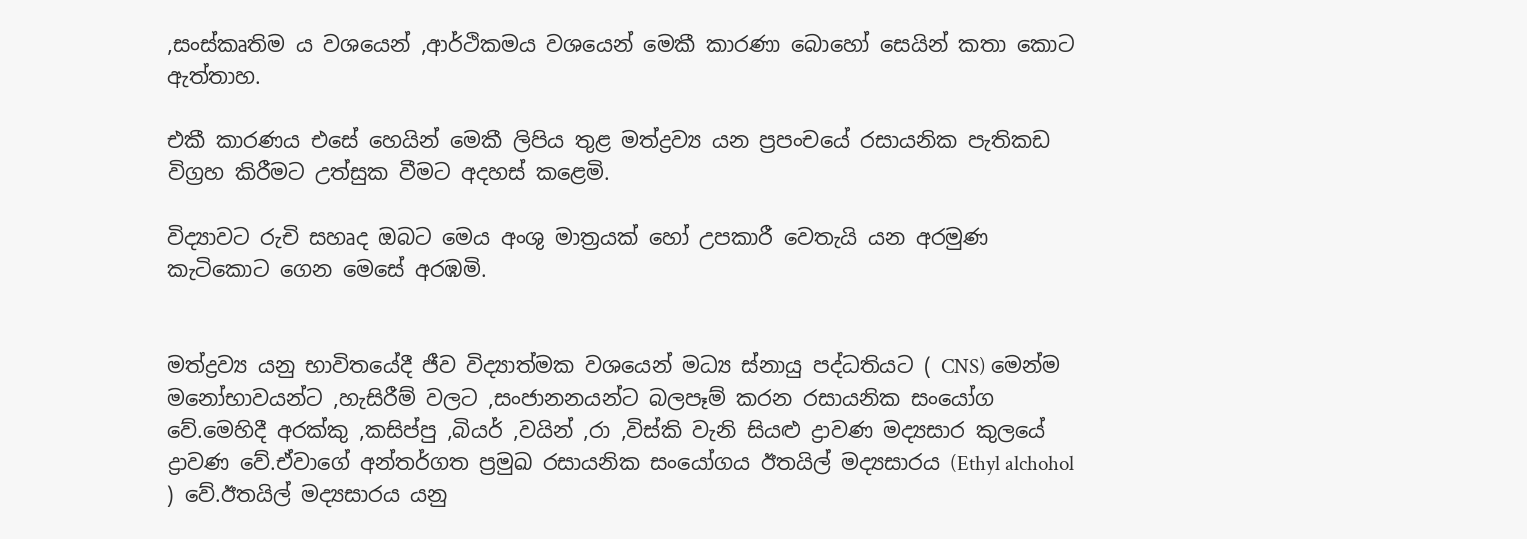,සංස්කෘතිම ය වශයෙන් ,ආර්ථිකමය වශයෙන් මෙකී කාරණා බොහෝ සෙයින් කතා කොට ඇත්තාහ.

එකී කාරණය එසේ හෙයින් මෙකී ලිපිය තුළ මත්ද්‍රව්‍ය යන ප්‍රපංචයේ රසායනික පැතිකඩ විග්‍රහ කිරීමට උත්සුක වීමට අදහස් කළෙමි.

විද්‍යාවට රුචි සහෘද ඔබට මෙය අංශු මාත්‍රයක් හෝ උපකාරී වෙතැයි යන අරමුණ කැටිකොට ගෙන මෙසේ අරඹමි.


මත්ද්‍රව්‍ය යනු භාවිතයේදී ජීව විද්‍යාත්මක වශයෙන් මධ්‍ය ස්නායු පද්ධතියට ( CNS) මෙන්ම මනෝභාවයන්ට ,හැසිරීම් වලට ,සංජානනයන්ට බලපෑම් කරන රසායනික සංයෝග වේ.මෙහිදී අරක්කු ,කසිප්පු ,බියර් ,වයින් ,රා ,විස්කි වැනි සියළු ද්‍රාවණ මද්‍යසාර කුලයේ ද්‍රාවණ වේ.ඒවාගේ අන්තර්ගත ප්‍රමුඛ රසායනික සංයෝගය ඊතයිල් මද්‍යසාරය (Ethyl alchohol ) වේ.ඊතයිල් මද්‍යසාරය යනු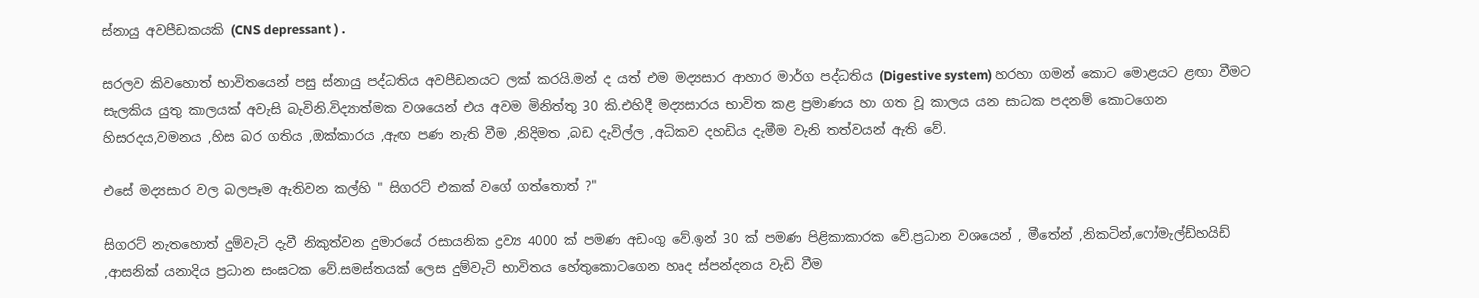ස්නායු අවපීඩකයකි (CNS depressant ) .

සරලව කිවහොත් භාවිතයෙන් පසු ස්නායු පද්ධතිය අවපීඩනයට ලක් කරයි.මන් ද යත් එම මද්‍යසාර ආහාර මාර්ග පද්ධතිය (Digestive system) හරහා ගමන් කොට මොළයට ළඟා වීමට සැලකිය යුතු කාලයක් අවැසි බැවිනි.විද්‍යාත්මක වශයෙන් එය අවම මිනිත්තු 30 කි.එහිදී මද්‍යසාරය භාවිත කළ ප්‍රමාණය හා ගත වූ කාලය යන සාධක පදනම් කොටගෙන හිසරදය,වමනය ,හිස බර ගතිය ,ඔක්කාරය ,ඇඟ පණ නැති වීම ,නිදිමත ,බඩ දැවිල්ල ,අධිකව දහඩිය දැමීම වැනි තත්වයන් ඇති වේ.

එසේ මද්‍යසාර වල බලපෑම ඇතිවන කල්හි " සිගරට් එකක් වගේ ගත්තොත් ?"

සිගරට් නැතහොත් දුම්වැටි දැවී නිකුත්වන දුමාරයේ රසායනික ද්‍රව්‍ය 4000 ක් පමණ අඩංගු වේ.ඉන් 30 ක් පමණ පිළිකාකාරක වේ.ප්‍රධාන වශයෙන් , මීතේන් ,නිකටින්,ෆෝමැල්ඩ්හයිඩ් ,ආසනික් යනාදිය ප්‍රධාන සංඝටක වේ.සමස්තයක් ලෙස දුම්වැටි භාවිතය හේතුකොටගෙන හෘද ස්පන්දනය වැඩි වීම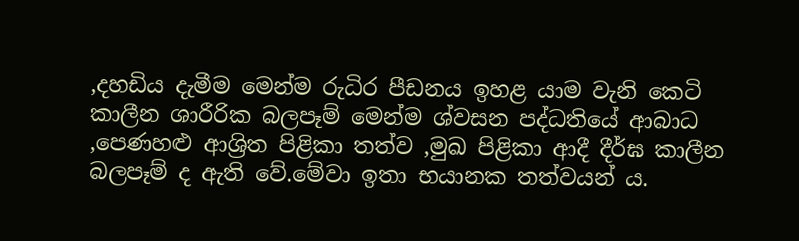,දහඩිය දැමීම මෙන්ම රුධිර පීඩනය ඉහළ යාම වැනි කෙටි කාලීන ශාරීරික බලපෑම් මෙන්ම ශ්වසන පද්ධතියේ ආබාධ ,පෙණහළු ආශ්‍රිත පිළිකා තත්ව ,මුඛ පිළිකා ආදී දීර්ඝ කාලීන බලපෑම් ද ඇති වේ.මේවා ඉතා භයානක තත්වයන් ය.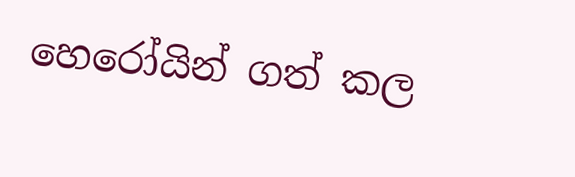හෙරෝයින් ගත් කල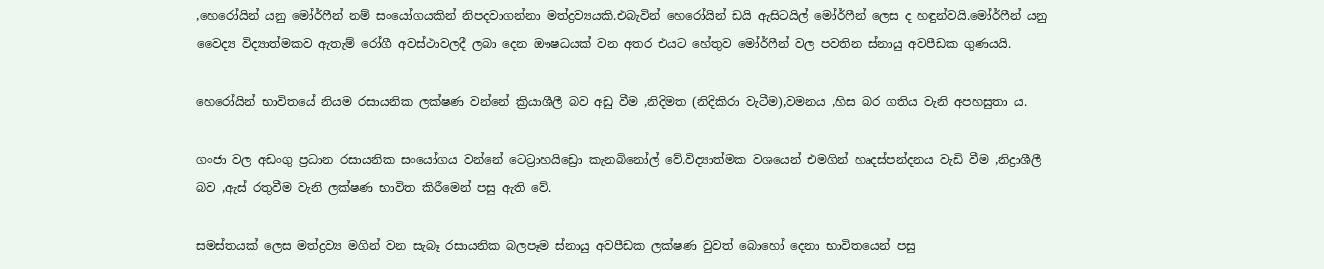,හෙරෝයින් යනු මෝර්ෆීන් නම් සංයෝගයකින් නිපදවාගන්නා මත්ද්‍රව්‍යයකි.එබැවින් හෙරෝයින් ඩයි ඇසිටයිල් මෝර්ෆීන් ලෙස ද හඳුන්වයි.මෝර්ෆීන් යනු වෛද්‍ය විද්‍යාත්මකව ඇතැම් රෝගී අවස්ථාවලදී ලබා දෙන ඖෂධයක් වන අතර එයට හේතුව මෝර්ෆීන් වල පවතින ස්නායු අවපීඩක ගුණයයි.

හෙරෝයින් භාවිතයේ නියම රසායනික ලක්ෂණ වන්නේ ක්‍රියාශීලී බව අඩු වීම ,නිදිමත (නිදිකිරා වැටීම),වමනය ,හිස බර ගතිය වැනි අපහසුතා ය.

ගංජා වල අඩංගු ප්‍රධාන රසායනික සංයෝගය වන්නේ ටෙට්‍රාහයිඩ්‍රො කැනබිනෝල් වේ.විද්‍යාත්මක වශයෙන් එමගින් හෘදස්පන්දනය වැඩි වීම ,නිද්‍රාශීලී බව ,ඇස් රතුවීම වැනි ලක්ෂණ භාවිත කිරීමෙන් පසු ඇති වේ.

සමස්තයක් ලෙස මත්ද්‍රව්‍ය මගින් වන සැබෑ රසායනික බලපෑම ස්නායු අවපීඩක ලක්ෂණ වුවත් බොහෝ දෙනා භාවිතයෙන් පසු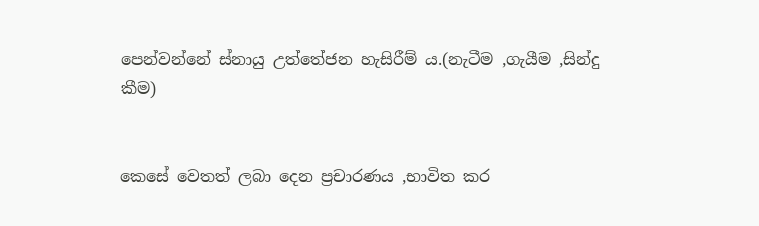පෙන්වන්නේ ස්නායු උත්තේජන හැසිරීම් ය.(නැටීම ,ගැයීම ,සින්දු කීම)


කෙසේ වෙතත් ලබා දෙන ප්‍රචාරණය ,භාවිත කර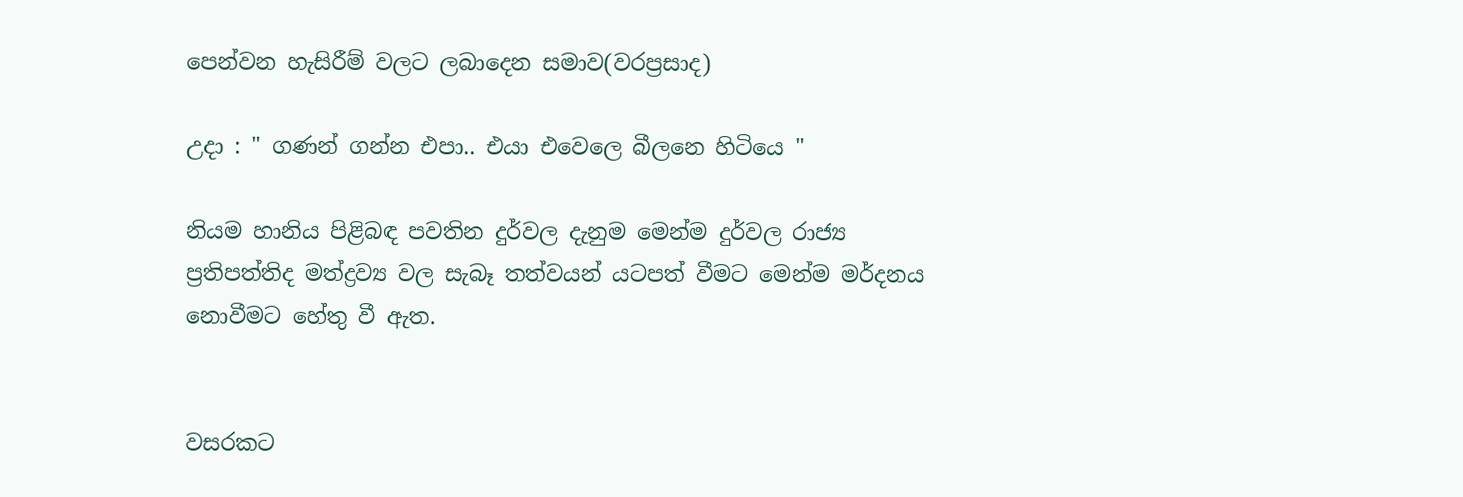පෙන්වන හැසිරීම් වලට ලබාදෙන සමාව(වරප්‍රසාද)

උදා : " ගණන් ගන්න එපා.. එයා එවෙලෙ බීලනෙ හිටියෙ "

නියම හානිය පිළිබඳ පවතින දුර්වල දැනුම මෙන්ම දුර්වල රාජ්‍ය ප්‍රතිපත්තිද මත්ද්‍රව්‍ය වල සැබෑ තත්වයන් යටපත් වීමට මෙන්ම මර්දනය නොවීමට හේතු වී ඇත.


වසරකට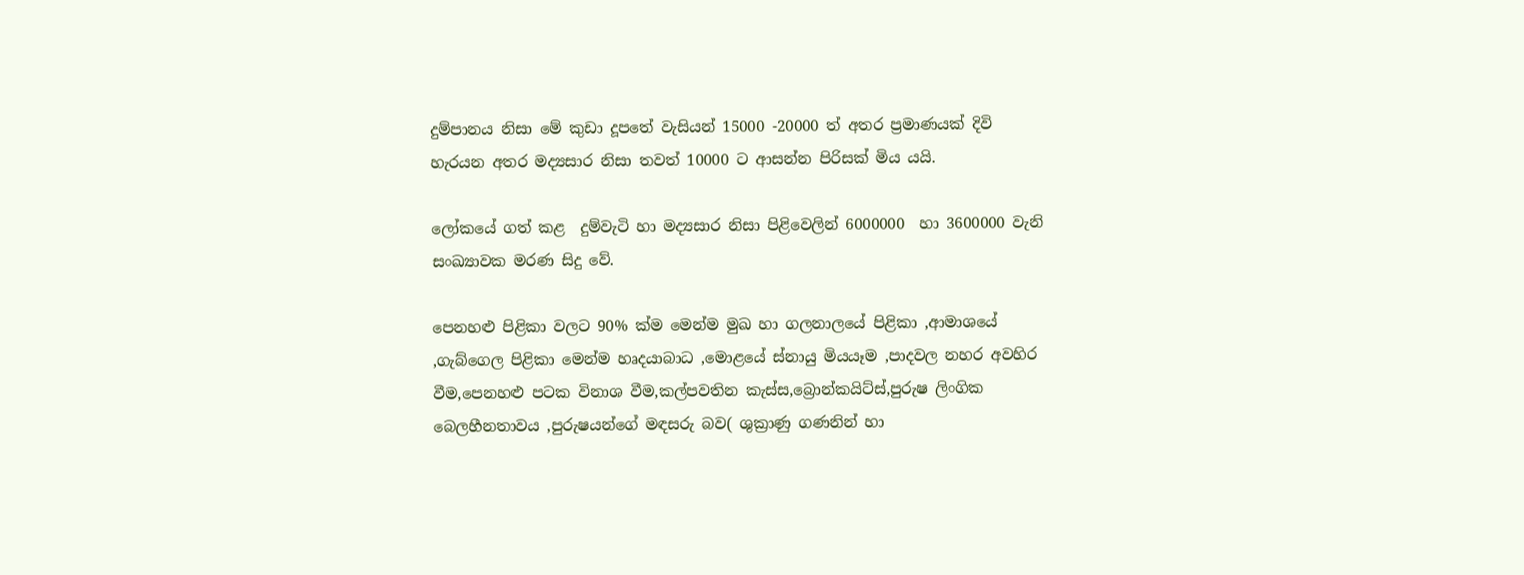දුම්පානය නිසා මේ කුඩා දූපතේ වැසියන් 15000 -20000 ත් අතර ප්‍රමාණයක් දිවි හැරයන අතර මද්‍යසාර නිසා තවත් 10000 ට ආසන්න පිරිසක් මිය යයි.

ලෝකයේ ගත් කළ  දුම්වැටි හා මද්‍යසාර නිසා පිළිවෙලින් 6000000  හා 3600000 වැනි සංඛ්‍යාවක මරණ සිදු වේ.

පෙනහළු පිළිකා වලට 90% ක්ම මෙන්ම මුඛ හා ගලනාලයේ පිළිකා ,ආමාශයේ ,ගැබ්ගෙල පිළිකා මෙන්ම හෘදයාබාධ ,මොළයේ ස්නායු මියයෑම ,පාදවල නහර අවහිර වීම,පෙනහළු පටක විනාශ වීම,කල්පවතින කැස්ස,බ්‍රොන්කයිට්ස්,පුරුෂ ලිංගික බෙලහීනතාවය ,පුරුෂයන්ගේ මඳසරු බව( ශුක්‍රාණු ගණනින් හා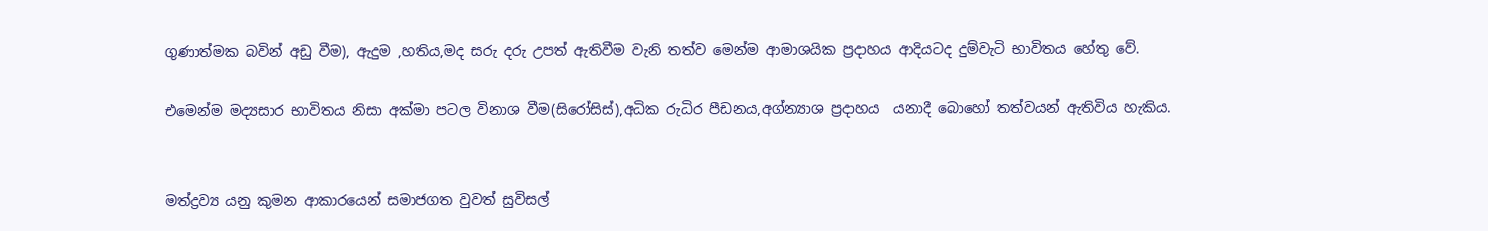ගුණාත්මක බවින් අඩු වීම), ඇදුම ,හතිය,මද සරු දරු උපත් ඇතිවීම වැනි තත්ව මෙන්ම ආමාශයික ප්‍රදාහය ආදියටද දුම්වැටි භාවිතය හේතු වේ.

එමෙන්ම මද්‍යසාර භාවිතය නිසා අක්මා පටල විනාශ වීම(සිරෝසිස්),අධික රුධිර පීඩනය,අග්න්‍යාශ ප්‍රදාහය  යනාදී බොහෝ තත්වයන් ඇතිවිය හැකිය.


මත්ද්‍රව්‍ය යනු කුමන ආකාරයෙන් සමාජගත වුවත් සුවිසල්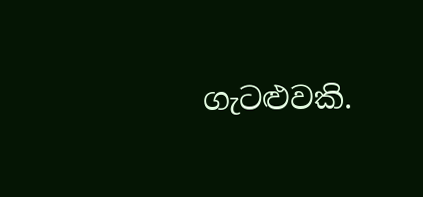ගැටළුවකි.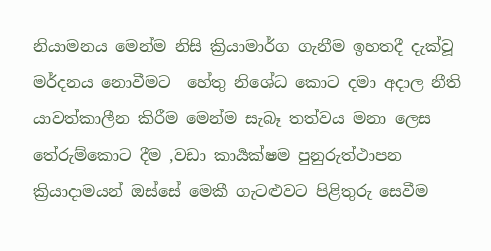නියාමනය මෙන්ම නිසි ක්‍රියාමාර්ග ගැනීම ඉහතදී දැක්වූ මර්දනය නොවීමට  හේතු නිශේධ කොට දමා අදාල නීති යාවත්කාලීන කිරීම මෙන්ම සැබෑ තත්වය මනා ලෙස තේරුම්කොට දීම ,වඩා කාර්‍යක්ෂම පුනුරුත්ථාපන ක්‍රියාදාමයන් ඔස්සේ මෙකී ගැටළුවට පිළිතුරු සෙවීම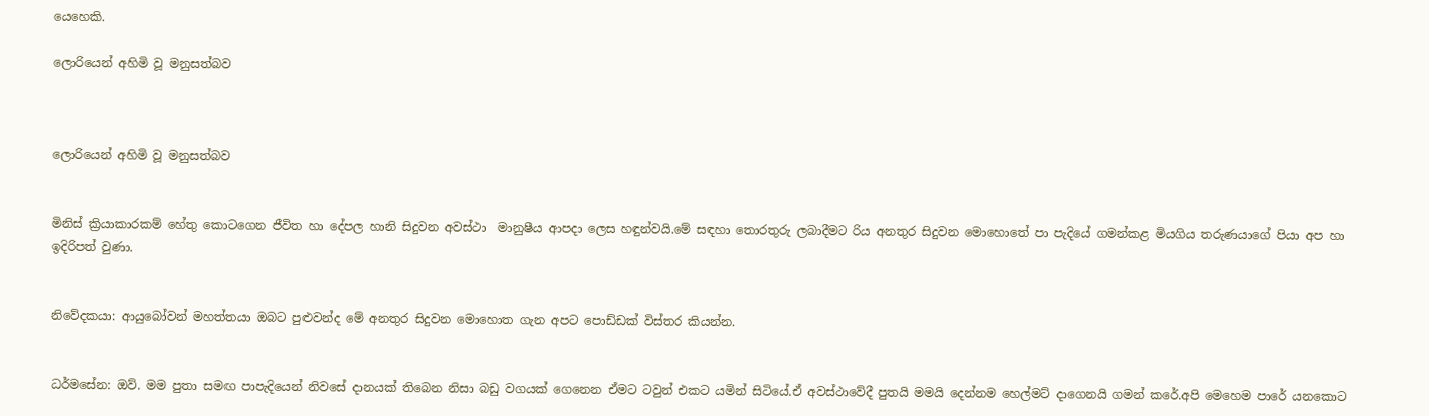යෙහෙකි.

ලොරියෙන් අහිමි වූ මනුසත්බව



ලොරියෙන් අහිමි වූ මනුසත්බව


මිනිස් ක්‍රියාකාරකම් හේතු කොටගෙන ජීවිත හා දේපල හානි සිදුවන අවස්ථා  මානුෂීය ආපදා ලෙස හඳුන්වයි.මේ සඳහා තොරතුරු ලබාදීමට රිය අනතුර සිදුවන මොහොතේ පා පැදියේ ගමන්කළ මියගිය තරුණයාගේ පියා අප හා ඉදිරිපත් වුණා.


නිවේදකයා: ආයුබෝවන් මහත්තයා ඔබට පුළුවන්ද මේ අනතුර සිදුවන මොහොත ගැන අපට පොඩ්ඩක් විස්තර කියන්න.


ධර්මසේන: ඔව්. මම පුතා සමඟ පාපැදියෙන් නිවසේ දානයක් තිබෙන නිසා බඩු වගයක් ගෙනෙන ඒමට ටවුන් එකට යමින් සිටියේ.ඒ අවස්ථාවේදී පුතයි මමයි දෙන්නම හෙල්මට් දාගෙනයි ගමන් කරේ.අපි මෙහෙම පාරේ යනකොට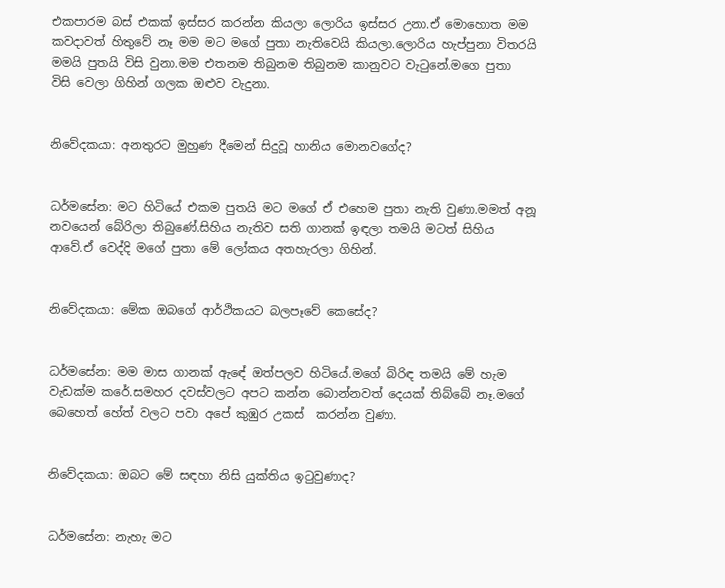එකපාරම බස් එකක් ඉස්සර කරන්න කියලා ලොරිය ඉස්සර උනා.ඒ මොහොත මම කවදාවත් හිතුවේ නෑ මම මට මගේ පුතා නැතිවෙයි කියලා.ලොරිය හැප්පුනා විතරයි මමයි පුතයි විසි වුනා.මම එතනම තිබුනම තිබුනම කානුවට වැටුනේ.මගෙ පුතා  විසි වෙලා ගිහින් ගලක ඔළුව වැදුනා.


නිවේදකයා: අනතුරට මුහුණ දීමෙන් සිදුවූ හානිය මොනවගේද?


ධර්මසේන: මට හිටියේ එකම පුතයි මට මගේ ඒ එහෙම පුතා නැති වුණා.මමත් අනූ නවයෙන් බේරිලා තිබුණේ.සිහිය නැතිව සති ගානක් ඉඳලා තමයි මටත් සිහිය ආවේ.ඒ වෙද්දි මගේ පුතා මේ ලෝකය අතහැරලා ගිහින්.


නිවේදකයා: මේක ඔබගේ ආර්ථිකයට බලපෑවේ කෙසේද?


ධර්මසේන: මම මාස ගානක් ඇඳේ ඔත්පලව හිටියේ.මගේ බිරිඳ තමයි මේ හැම වැඩක්ම කරේ.සමහර දවස්වලට අපට කන්න බොන්නවත් දෙයක් තිබ්බේ නෑ.මගේ බෙහෙත් හේත් වලට පවා අපේ කුඹුර උකස්  කරන්න වුණා.


නිවේදකයා: ඔබට මේ සඳහා නිසි යුක්තිය ඉටුවුණාද?


ධර්මසේන: නැහැ මට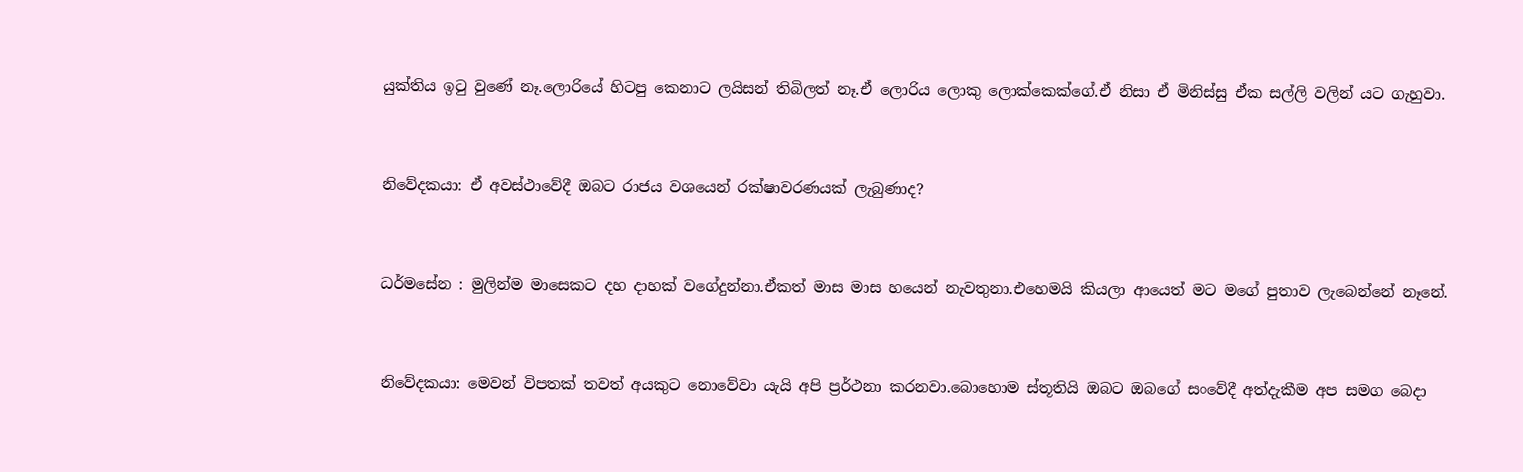යුක්තිය ඉටු වුණේ නෑ.ලොරියේ හිටපු කෙනාට ලයිසන් තිබිලත් නෑ.ඒ ලොරිය ලොකු ලොක්කෙක්ගේ.ඒ නිසා ඒ මිනිස්සු ඒක සල්ලි වලින් යට ගැහුවා.


නිවේදකයා: ඒ අවස්ථාවේදී ඔබට රාජය වශයෙන් රක්ෂාවරණයක් ලැබුණාද?


ධර්මසේන : මුලින්ම මාසෙකට දහ දාහක් වගේදුන්නා.ඒකත් මාස මාස හයෙන් නැවතුනා.එහෙමයි කියලා ආයෙත් මට මගේ පුතාව ලැබෙන්නේ නෑනේ.


නිවේදකයා: මෙවන් විපතක් තවත් අයකුට නොවේවා යැයි අපි ප්‍රර්ථනා කරනවා.බොහොම ස්තූතියි ඔබට ඔබගේ සංවේදී අත්දැකීම අප සමග බෙදා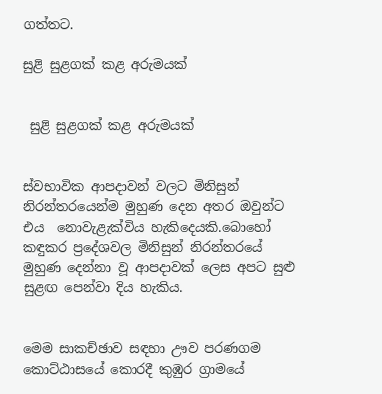ගත්තට.

සුළි සුළගක් කළ අරුමයක්


 සුළි සුළගක් කළ අරුමයක්


ස්වභාවික ආපදාවන් වලට මිනිසුන් නිරන්තරයෙන්ම මුහුණ දෙන අතර ඔවුන්ට එය  නොවැළැක්විය හැකිදෙයකි.බොහෝ කඳුකර ප්‍රදේශවල මිනිසුන් නිරන්තරයේ මුහුණ දෙන්නා වූ ආපදාවක් ලෙස අපට සුළු සුළඟ පෙන්වා දිය හැකිය.


මෙම සාකච්ඡාව සඳහා ඌව පරණගම කොට්ඨාසයේ කොරදී කුඹුර ග්‍රාමයේ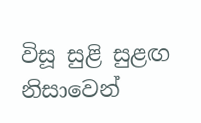විසූ සුළි සුළඟ නිසාවෙන්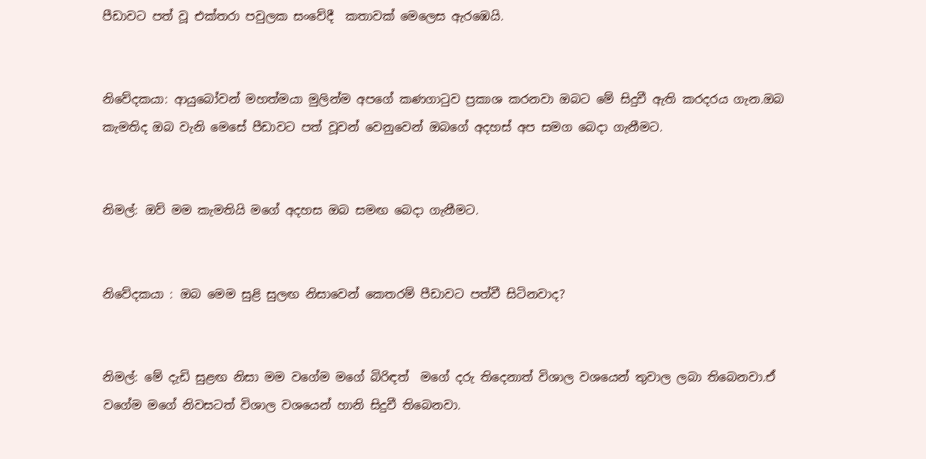පීඩාවට පත් වූ එක්තරා පවුලක සංවේදී  කතාවක් මෙලෙස ඇරඹෙයි.


නිවේදකයා: ආයුබෝවන් මහත්මයා මුලින්ම අපගේ කණගාටුව ප්‍රකාශ කරනවා ඔබට මේ සිදුවී ඇති කරදරය ගැන.ඔබ කැමතිද ඔබ වැනි මෙසේ පීඩාවට පත් වූවන් වෙනුවෙන් ඔබගේ අදහස් අප සමග බෙදා ගැනීමට.


නිමල්: ඔව් මම කැමතියි මගේ අදහස ඔබ සමඟ බෙදා ගැනීමට.


නිවේදකයා : ඔබ මෙම සුළි සුලඟ නිසාවෙන් කෙතරම් පීඩාවට පත්වී සිටිනවාද?


නිමල්: මේ දැඩි සුළඟ නිසා මම වගේම මගේ බිරිඳත්  මගේ දරු තිදෙනාත් විශාල වශයෙන් තුවාල ලබා තිබෙනවා.ඒ වගේම මගේ නිවසටත් විශාල වශයෙන් හානි සිදුවී තිබෙනවා.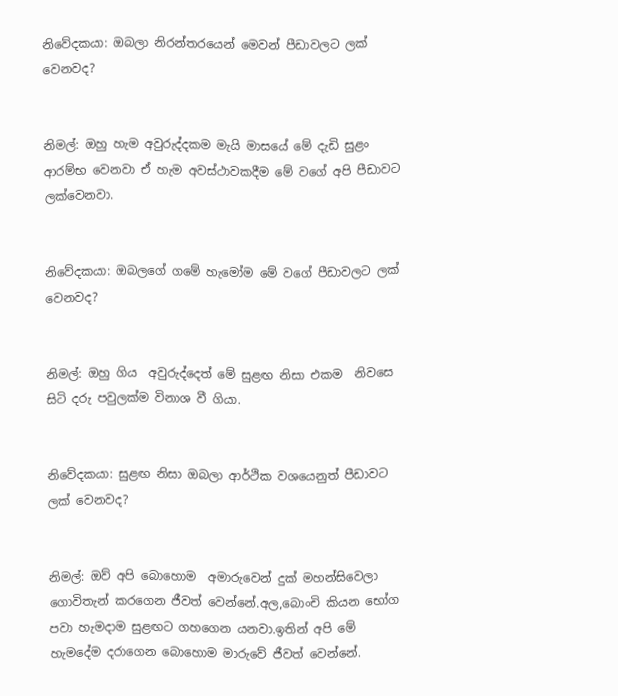නිවේදකයා: ඔබලා නිරන්තරයෙන් මෙවන් පීඩාවලට ලක් වෙනවද?


නිමල්: ඔහු හැම අවුරුද්දකම මැයි මාසයේ මේ දැඩි සුළං ආරම්භ වෙනවා ඒ හැම අවස්ථාවකදීම මේ වගේ අපි පීඩාවට ලක්වෙනවා.


නිවේදකයා: ඔබලගේ ගමේ හැමෝම මේ වගේ පීඩාවලට ලක් වෙනවද?


නිමල්: ඔහු ගිය  අවුරුද්දෙත් මේ සුළඟ නිසා එකම  නිවසෙ සිටි දරු පවුලක්ම විනාශ වී ගියා.


නිවේදකයා: සුළඟ නිසා ඔබලා ආර්ථික වශයෙනුත් පීඩාවට ලක් වෙනවද?


නිමල්: ඔව් අපි බොහොම  අමාරුවෙන් දුක් මහන්සිවෙලා ගොවිතැන් කරගෙන ජීවත් වෙන්නේ.අල,බොංචි කියන භෝග පවා හැමදාම සුළඟට ගහගෙන යනවා.ඉතින් අපි මේ හැමදේම දරාගෙන බොහොම මාරුවේ ජීවත් වෙන්නේ.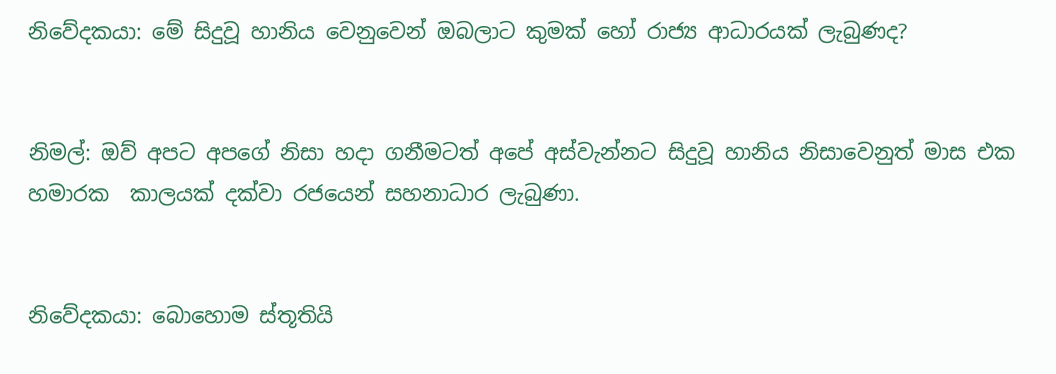නිවේදකයා: මේ සිදුවූ හානිය වෙනුවෙන් ඔබලාට කුමක් හෝ රාජ්‍ය ආධාරයක් ලැබුණද?


නිමල්: ඔව් අපට අපගේ නිසා හදා ගනීමටත් අපේ අස්වැන්නට සිදුවූ හානිය නිසාවෙනුත් මාස එක හමාරක  කාලයක් දක්වා රජයෙන් සහනාධාර ලැබුණා.


නිවේදකයා: බොහොම ස්තූතියි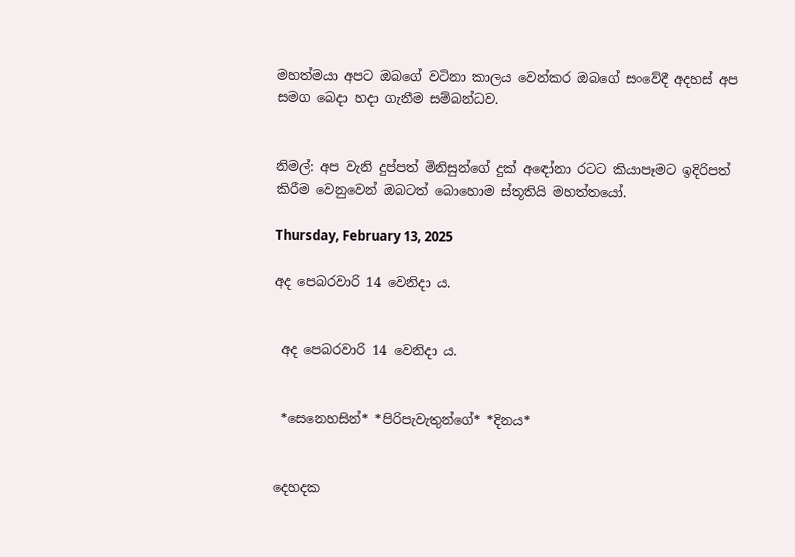මහත්මයා අපට ඔබගේ වටිනා කාලය වෙන්කර ඔබගේ සංවේදී අදහස් අප සමග බෙදා හදා ගැනීම සම්බන්ධව.


නිමල්: අප වැනි දුප්පත් මිනිසුන්ගේ දුක් අඳෝනා රටට කියාපෑමට ඉදිරිපත් කිරීම වෙනුවෙන් ඔබටත් බොහොම ස්තූතියි මහත්තයෝ.

Thursday, February 13, 2025

අද පෙබරවාරි 14 වෙනිදා ය.


 අද පෙබරවාරි 14 වෙනිදා ය.


 *සෙනෙහසින්* *පිරිපැවැතුන්ගේ* *දිනය*


දෙහදක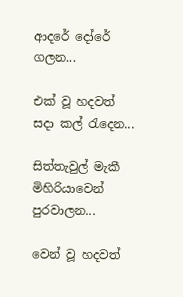ආදරේ දෝරේ ගලන...

එක් වූ හදවත් සදා කල් රැදෙන...

සිත්තැවුල් මැකී මිහිරියාවෙන් පුරවාලන...

වෙන් වූ හදවත්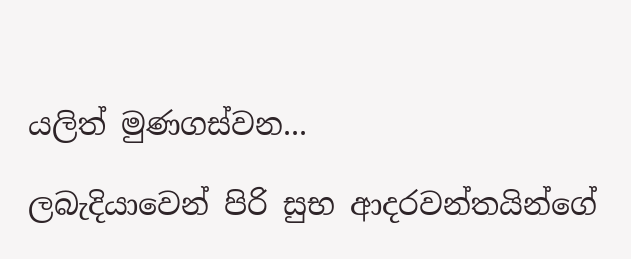යලිත් මුණගස්වන...

ලබැදියාවෙන් පිරි සුභ ආදරවන්තයින්ගේ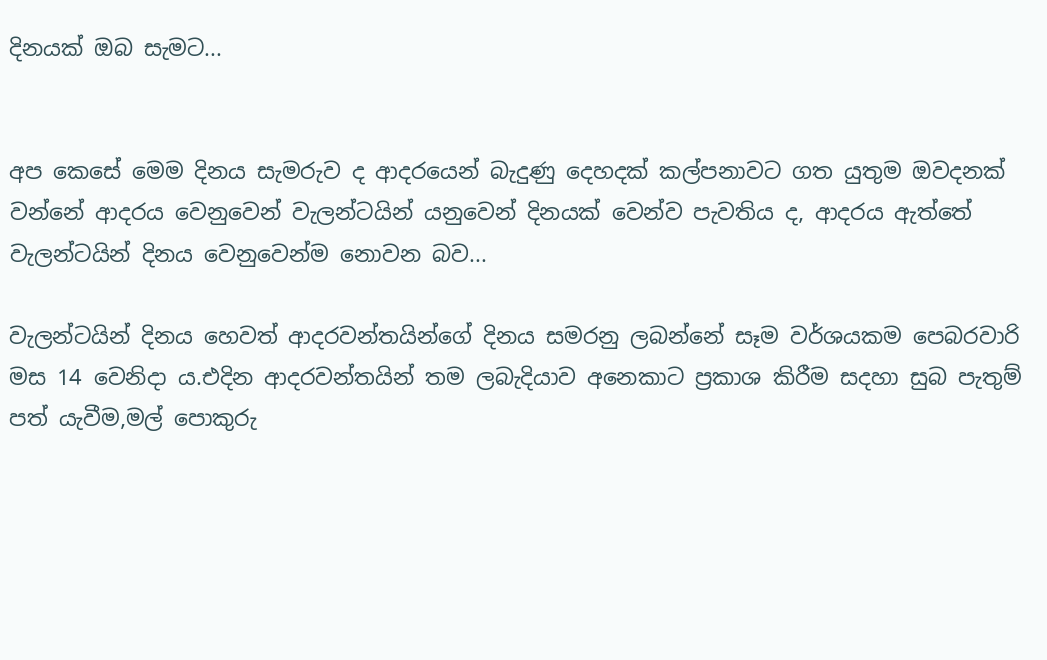දිනයක් ඔබ සැමට...


අප කෙසේ මෙම දිනය සැමරුව ද ආදරයෙන් බැදුණු දෙහදක් කල්පනාවට ගත යුතුම ඔවදනක් වන්නේ ආදරය වෙනුවෙන් වැලන්ටයින් යනුවෙන් දිනයක් වෙන්ව පැවතිය ද, ආදරය ඇත්තේ වැලන්ටයින් දිනය වෙනුවෙන්ම නොවන බව...

වැලන්ටයින් දිනය හෙවත් ආදරවන්තයින්ගේ දිනය සමරනු ලබන්නේ සෑම වර්ශයකම පෙබරවාරි මස 14 වෙනිදා ය.එදින ආදරවන්තයින් තම ලබැදියාව අනෙකාට ප්‍රකාශ කිරීම සදහා සුබ පැතුම් පත් යැවීම,මල් පොකුරු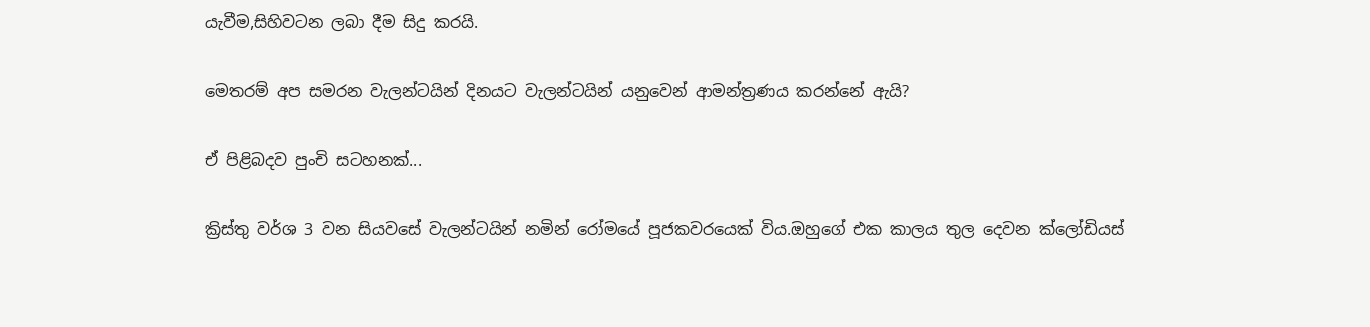යැවීම,සිහිවටන ලබා දීම සිදු කරයි.


මෙතරම් අප සමරන වැලන්ටයින් දිනයට වැලන්ටයින් යනුවෙන් ආමන්ත්‍රණය කරන්නේ ඇයි?


ඒ පිළිබදව පුංචි සටහනක්...


ක්‍රිස්තු වර්ශ 3 වන සියවසේ වැලන්ටයින් නමින් රෝමයේ පූජකවරයෙක් විය.ඔහුගේ එක කාලය තුල දෙවන ක්ලෝඩියස්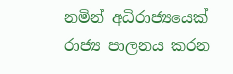නමින් අධිරාජ්‍යයෙක් රාජ්‍ය පාලනය කරන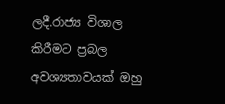ලදී.රාජ්‍ය විශාල කිරීමට ප්‍රබල අවශ්‍යතාවයක් ඔහු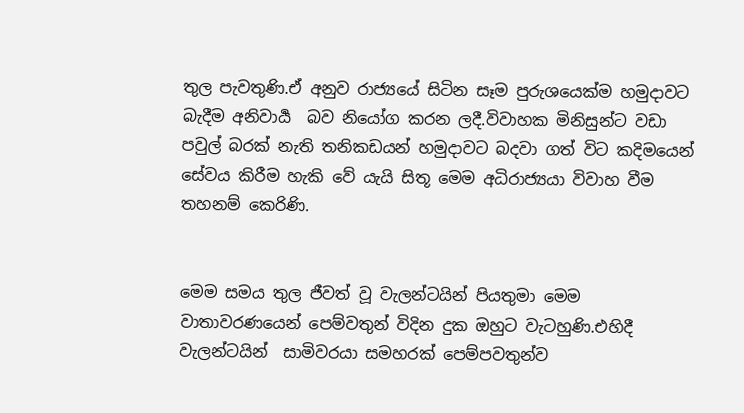තුල පැවතුණි.ඒ අනුව රාජ්‍යයේ සිටින සෑම පුරුශයෙක්ම හමුදාවට බැදීම අනිවාර්‍ය  බව නියෝග කරන ලදී.විවාහක මිනිසුන්ට වඩා පවුල් බරක් නැති තනිකඩයන් හමුදාවට බදවා ගත් විට කදිමයෙන් සේවය කිරීම හැකි වේ යැයි සිතූ මෙම අධිරාජ්‍යයා විවාහ වීම තහනම් කෙරිණි.


මෙම සමය තුල ජීවත් වූ වැලන්ටයින් පියතුමා මෙම වාතාවරණයෙන් පෙම්වතුන් විදින දුක ඔහුට වැටහුණි.එහිදී වැලන්ටයින්  සාමිවරයා සමහරක් පෙම්පවතුන්ව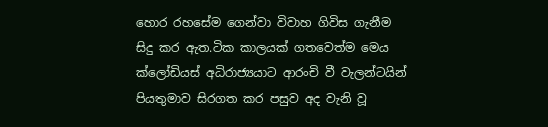හොර රහසේම ගෙන්වා විවාහ ගිවිස ගැනීම සිදු කර ඇත.ටික කාලයක් ගතවෙත්ම මෙය ක්ලෝඩියස් අධිරාජ්‍යයාට ආරංචි වී වැලන්ටයින් පියතුමාව සිරගත කර පසුව අද වැනි වූ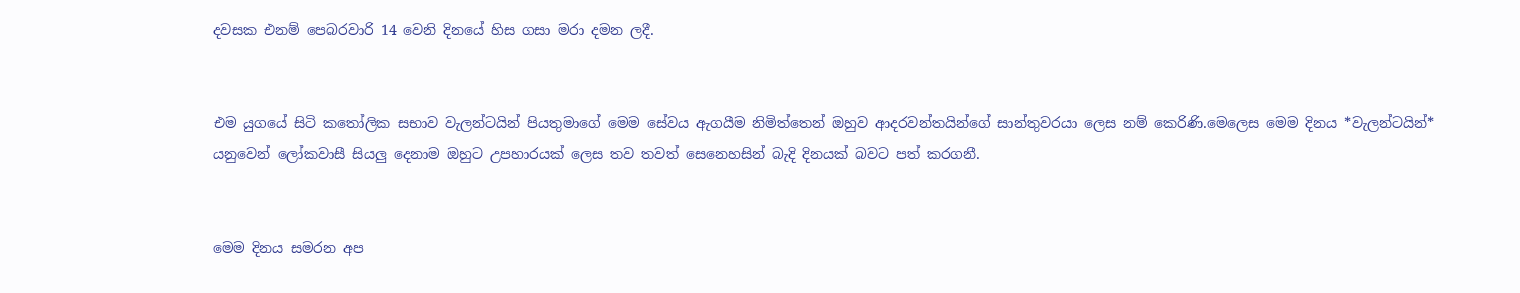දවසක එනම් පෙබරවාරි 14 වෙනි දිනයේ හිස ගසා මරා දමන ලදී.


එම යුගයේ සිටි කතෝලික සභාව වැලන්ටයින් පියතුමාගේ මෙම සේවය ඇගයීම නිමිත්තෙන් ඔහුව ආදරවන්තයින්ගේ සාන්තුවරයා ලෙස නම් කෙරිණි.මෙලෙස මෙම දිනය *වැලන්ටයින්* යනුවෙන් ලෝකවාසී සියලු දෙනාම ඔහුට උපහාරයක් ලෙස තව තවත් සෙනෙහසින් බැදි දිනයක් බවට පත් කරගනී.


මෙම දිනය සමරන අප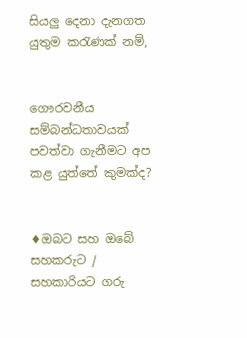සියලු දෙනා දැනගත යුතුම කරැණක් නම්,


ගෞරවනීය සම්බන්ධතාවයක් පවත්වා ගැනීමට අප කළ යුත්තේ කුමක්ද?


♦ඔබට සහ ඔබේ සහකරුට / සහකාරියට ගරු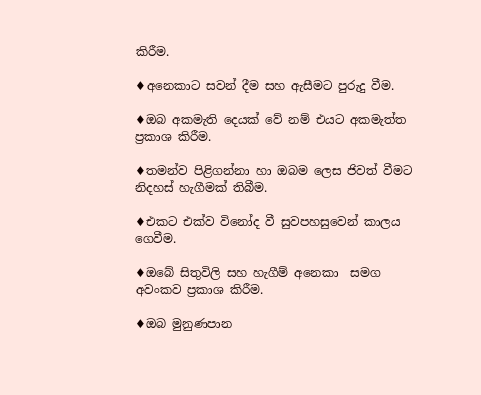කිරීම.

♦අනෙකාට සවන් දීම සහ ඇසීමට පුරුදු වීම.

♦ඔබ අකමැති දෙයක් වේ නම් එයට අකමැත්ත ප්‍රකාශ කිරීම.

♦තමන්ව පිළිගන්නා හා ඔබම ලෙස ජිවත් වීමට නිදහස් හැගීමක් තිබීම.

♦එකට එක්ව විනෝද වී සුවපහසුවෙන් කාලය ගෙවීම.

♦ඔබේ සිතුවිලි සහ හැගීම් අනෙකා  සමග අවංකව ප්‍රකාශ කිරීම.

♦ඔබ මුනුණපාන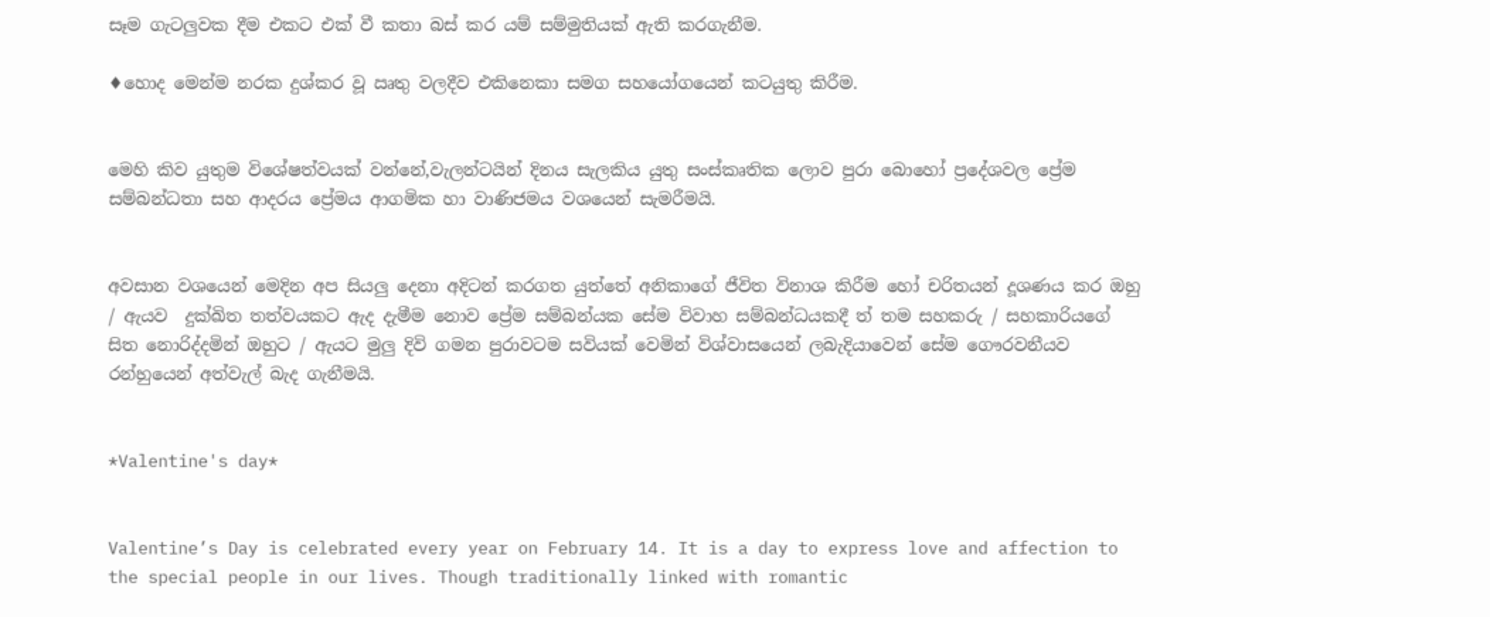සෑම ගැටලුවක දීම එකට එක් වී කතා බස් කර යම් සම්මුතියක් ඇති කරගැනීම.

♦හොද මෙන්ම නරක දුශ්කර වූ ඍතු වලදීව එකිනෙකා සමග සහයෝගයෙන් කටයුතු කිරීම.


මෙහි කිව යුතුම විශේෂත්වයක් වන්නේ,වැලන්ටයින් දිනය සැලකිය යුතු සංස්කෘතික ලොව පුරා බොහෝ ප්‍රදේශවල ප්‍රේම සම්බන්ධතා සහ ආදරය ප්‍රේමය ආගමික හා වාණිජමය වශයෙන් සැමරීමයි.


අවසාන වශයෙන් මෙදින අප සියලු දෙනා අදිටන් කරගත යුත්තේ අනිකාගේ ජීවිත විනාශ කිරීම හෝ චරිතයන් දූශණය කර ඔහු / ඇයව  දුක්ඛිත තත්වයකට ඇද දැමීම නොව ප්‍රේම සම්බන්යක සේම විවාහ සම්බන්ධයකදී ත් තම සහකරු / සහකාරියගේ සිත නොරිද්දමින් ඔහුට / ඇයට මුලු දිවි ගමන පුරාවටම සවියක් වෙමින් විශ්වාසයෙන් ලබැදියාවෙන් සේම ගෞරවනීයව රන්හුයෙන් අත්වැල් බැද ගැනීමයි.


*Valentine's day*


Valentine’s Day is celebrated every year on February 14. It is a day to express love and affection to the special people in our lives. Though traditionally linked with romantic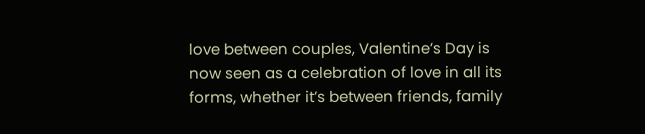love between couples, Valentine’s Day is now seen as a celebration of love in all its forms, whether it’s between friends, family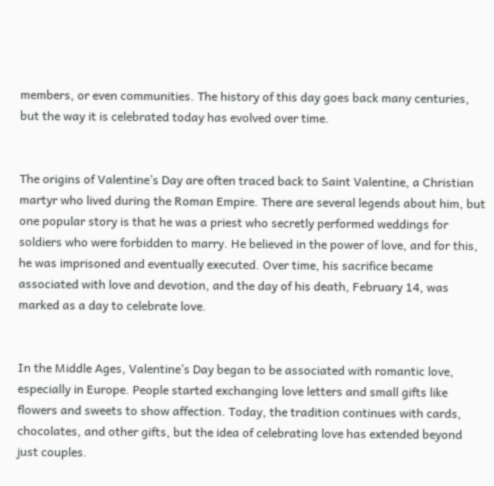members, or even communities. The history of this day goes back many centuries, but the way it is celebrated today has evolved over time.


The origins of Valentine’s Day are often traced back to Saint Valentine, a Christian martyr who lived during the Roman Empire. There are several legends about him, but one popular story is that he was a priest who secretly performed weddings for soldiers who were forbidden to marry. He believed in the power of love, and for this, he was imprisoned and eventually executed. Over time, his sacrifice became associated with love and devotion, and the day of his death, February 14, was marked as a day to celebrate love.


In the Middle Ages, Valentine’s Day began to be associated with romantic love, especially in Europe. People started exchanging love letters and small gifts like flowers and sweets to show affection. Today, the tradition continues with cards, chocolates, and other gifts, but the idea of celebrating love has extended beyond just couples.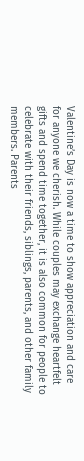Valentine’s Day is now a time to show appreciation and care for anyone we cherish. While couples may exchange heartfelt gifts and spend time together, it is also common for people to celebrate with their friends, siblings, parents, and other family members. Parents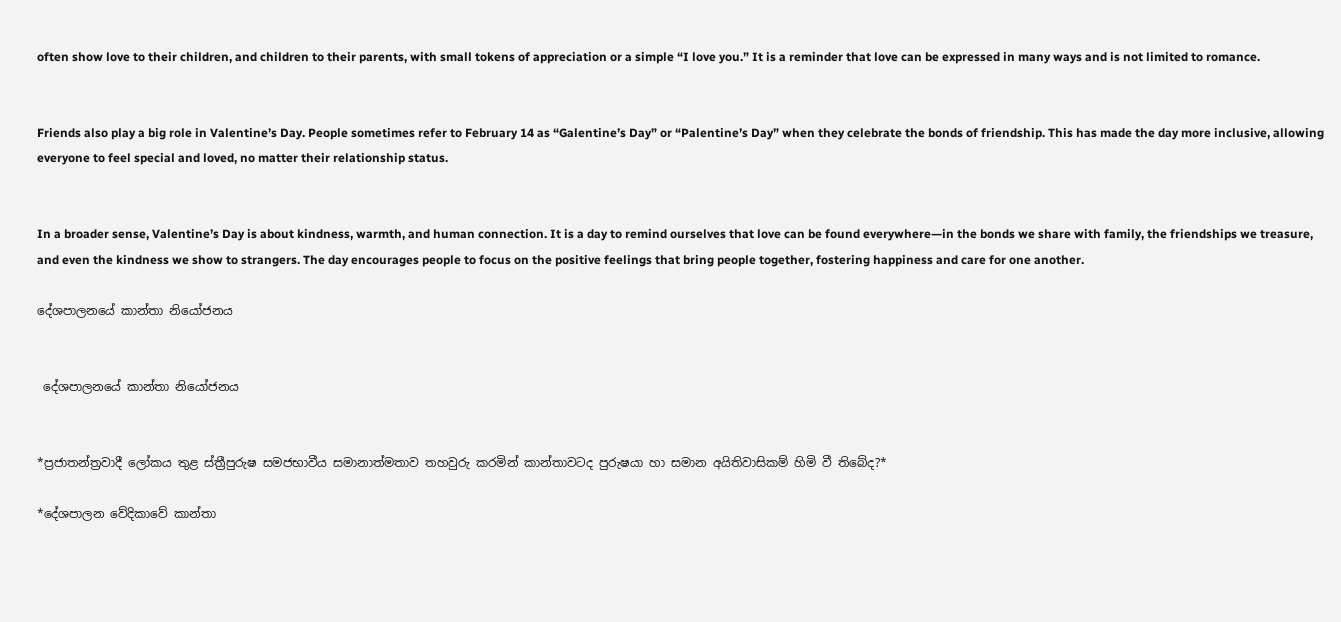often show love to their children, and children to their parents, with small tokens of appreciation or a simple “I love you.” It is a reminder that love can be expressed in many ways and is not limited to romance.


Friends also play a big role in Valentine’s Day. People sometimes refer to February 14 as “Galentine’s Day” or “Palentine’s Day” when they celebrate the bonds of friendship. This has made the day more inclusive, allowing everyone to feel special and loved, no matter their relationship status.


In a broader sense, Valentine’s Day is about kindness, warmth, and human connection. It is a day to remind ourselves that love can be found everywhere—in the bonds we share with family, the friendships we treasure, and even the kindness we show to strangers. The day encourages people to focus on the positive feelings that bring people together, fostering happiness and care for one another.

දේශපාලනයේ කාන්තා නියෝජනය


 දේශපාලනයේ කාන්තා නියෝජනය


*ප්‍රජාතන්ත්‍රවාදී ලෝකය තුළ ස්ත්‍රීපුරුෂ සමජභාවීය සමානාත්මතාව තහවුරු කරමින් කාන්තාවටද පුරුෂයා හා සමාන අයිතිවාසිකම් හිමි වී තිබේද?*

*දේශපාලන වේදිකාවේ කාන්තා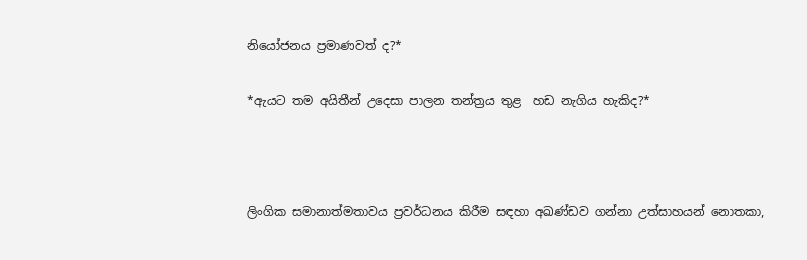නියෝජනය ප්‍රමාණවත් ද?*

*ඇයට තම අයිතීන් උදෙසා පාලන තන්ත්‍රය තුළ  හඩ නැගිය හැකිද?*



ලිංගික සමානාත්මතාවය ප්‍රවර්ධනය කිරීම සඳහා අඛණ්ඩව ගන්නා උත්සාහයන් නොතකා,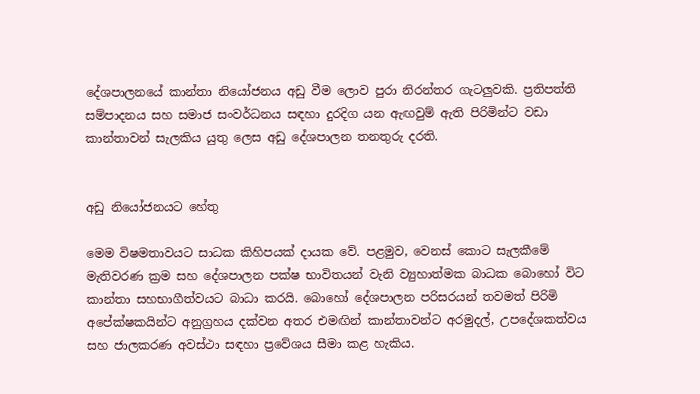දේශපාලනයේ කාන්තා නියෝජනය අඩු වීම ලොව පුරා නිරන්තර ගැටලුවකි. ප්‍රතිපත්ති සම්පාදනය සහ සමාජ සංවර්ධනය සඳහා දුරදිග යන ඇඟවුම් ඇති පිරිමින්ට වඩා කාන්තාවන් සැලකිය යුතු ලෙස අඩු දේශපාලන තනතුරු දරති.


අඩු නියෝජනයට හේතු

මෙම විෂමතාවයට සාධක කිහිපයක් දායක වේ. පළමුව, වෙනස් කොට සැලකීමේ මැතිවරණ ක්‍රම සහ දේශපාලන පක්ෂ භාවිතයන් වැනි ව්‍යුහාත්මක බාධක බොහෝ විට කාන්තා සහභාගීත්වයට බාධා කරයි. බොහෝ දේශපාලන පරිසරයන් තවමත් පිරිමි අපේක්ෂකයින්ට අනුග්‍රහය දක්වන අතර එමඟින් කාන්තාවන්ට අරමුදල්, උපදේශකත්වය සහ ජාලකරණ අවස්ථා සඳහා ප්‍රවේශය සීමා කළ හැකිය.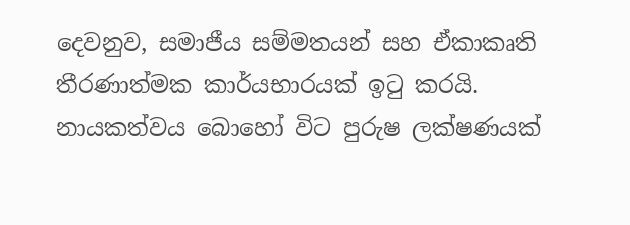දෙවනුව, සමාජීය සම්මතයන් සහ ඒකාකෘති තීරණාත්මක කාර්යභාරයක් ඉටු කරයි. නායකත්වය බොහෝ විට පුරුෂ ලක්ෂණයක්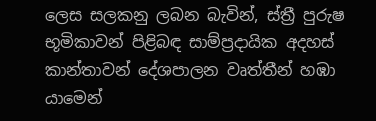ලෙස සලකනු ලබන බැවින්, ස්ත්‍රී පුරුෂ භූමිකාවන් පිළිබඳ සාම්ප්‍රදායික අදහස් කාන්තාවන් දේශපාලන වෘත්තීන් හඹා යාමෙන්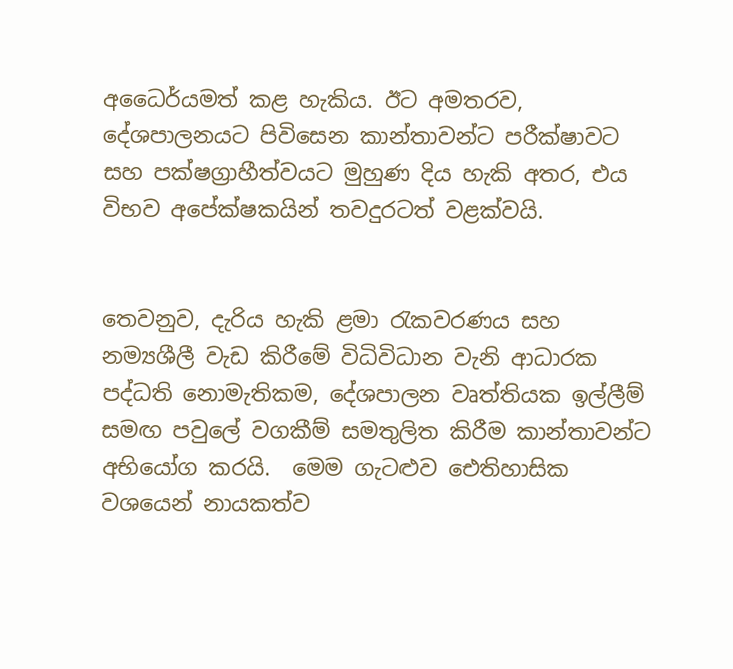අධෛර්යමත් කළ හැකිය. ඊට අමතරව, දේශපාලනයට පිවිසෙන කාන්තාවන්ට පරීක්ෂාවට සහ පක්ෂග්‍රාහීත්වයට මුහුණ දිය හැකි අතර, එය විභව අපේක්ෂකයින් තවදුරටත් වළක්වයි.


තෙවනුව, දැරිය හැකි ළමා රැකවරණය සහ නම්‍යශීලී වැඩ කිරීමේ විධිවිධාන වැනි ආධාරක පද්ධති නොමැතිකම, දේශපාලන වෘත්තියක ඉල්ලීම් සමඟ පවුලේ වගකීම් සමතුලිත කිරීම කාන්තාවන්ට අභියෝග කරයි.  මෙම ගැටළුව ඓතිහාසික වශයෙන් නායකත්ව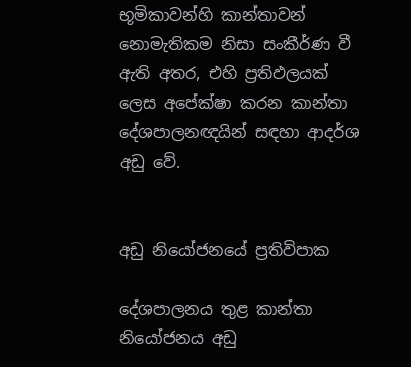භූමිකාවන්හි කාන්තාවන් නොමැතිකම නිසා සංකීර්ණ වී ඇති අතර, එහි ප්‍රතිඵලයක් ලෙස අපේක්ෂා කරන කාන්තා දේශපාලනඥයින් සඳහා ආදර්ශ අඩු වේ.


අඩු නියෝජනයේ ප්‍රතිවිපාක

දේශපාලනය තුළ කාන්තා නියෝජනය අඩු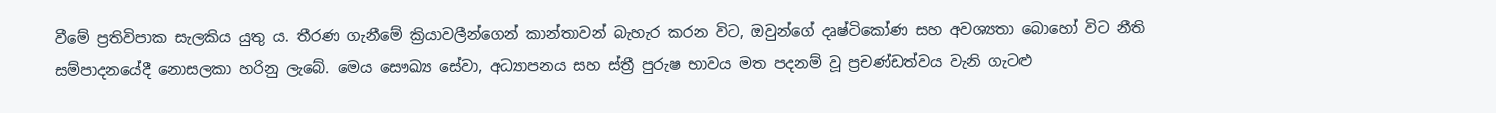වීමේ ප්‍රතිවිපාක සැලකිය යුතු ය. තීරණ ගැනීමේ ක්‍රියාවලීන්ගෙන් කාන්තාවන් බැහැර කරන විට, ඔවුන්ගේ දෘෂ්ටිකෝණ සහ අවශ්‍යතා බොහෝ විට නීති සම්පාදනයේදී නොසලකා හරිනු ලැබේ. මෙය සෞඛ්‍ය සේවා, අධ්‍යාපනය සහ ස්ත්‍රී පුරුෂ භාවය මත පදනම් වූ ප්‍රචණ්ඩත්වය වැනි ගැටළු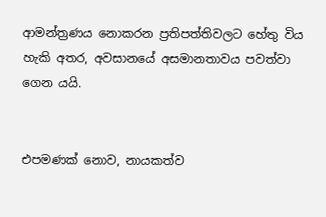ආමන්ත්‍රණය නොකරන ප්‍රතිපත්තිවලට හේතු විය හැකි අතර, අවසානයේ අසමානතාවය පවත්වා ගෙන යයි.


එපමණක් නොව, නායකත්ව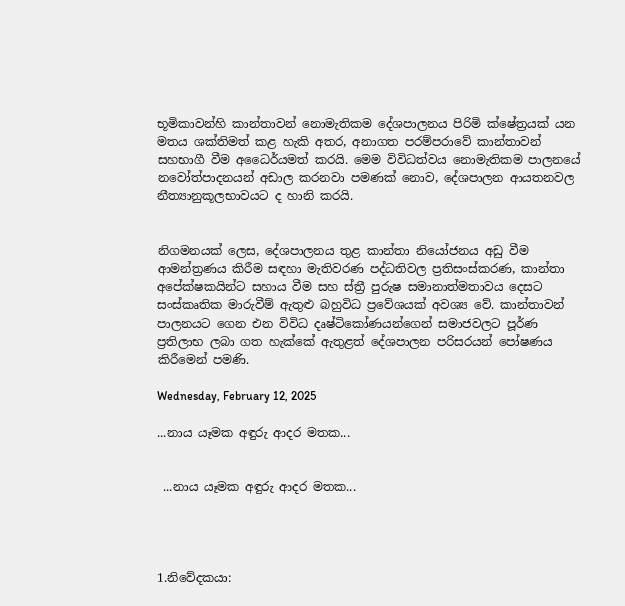භූමිකාවන්හි කාන්තාවන් නොමැතිකම දේශපාලනය පිරිමි ක්ෂේත්‍රයක් යන මතය ශක්තිමත් කළ හැකි අතර, අනාගත පරම්පරාවේ කාන්තාවන් සහභාගී වීම අධෛර්යමත් කරයි. මෙම විවිධත්වය නොමැතිකම පාලනයේ නවෝත්පාදනයන් අඩාල කරනවා පමණක් නොව, දේශපාලන ආයතනවල නීත්‍යානුකූලභාවයට ද හානි කරයි.


නිගමනයක් ලෙස, දේශපාලනය තුළ කාන්තා නියෝජනය අඩු වීම ආමන්ත්‍රණය කිරීම සඳහා මැතිවරණ පද්ධතිවල ප්‍රතිසංස්කරණ, කාන්තා අපේක්ෂකයින්ට සහාය වීම සහ ස්ත්‍රී පුරුෂ සමානාත්මතාවය දෙසට සංස්කෘතික මාරුවීම් ඇතුළු බහුවිධ ප්‍රවේශයක් අවශ්‍ය වේ. කාන්තාවන් පාලනයට ගෙන එන විවිධ දෘෂ්ටිකෝණයන්ගෙන් සමාජවලට පූර්ණ ප්‍රතිලාභ ලබා ගත හැක්කේ ඇතුළත් දේශපාලන පරිසරයන් පෝෂණය කිරීමෙන් පමණි.

Wednesday, February 12, 2025

...නාය යෑමක අඳුරු ආදර මතක...


 ...නාය යෑමක අඳුරු ආදර මතක...




1.නිවේදකයා: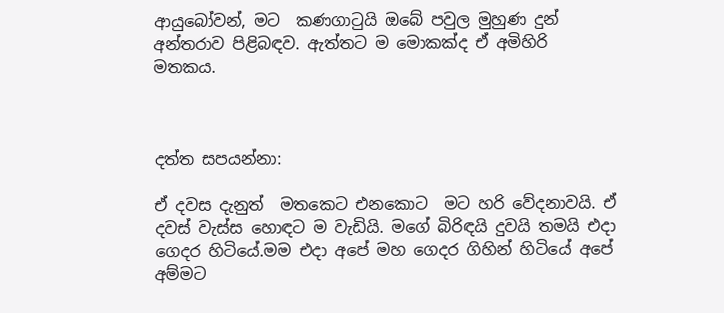ආයුබෝවන්, මට  කණගාටුයි ඔබේ පවුල මුහුණ දුන් අන්තරාව පිළිබඳව. ඇත්තට ම මොකක්ද ඒ අමිහිරි මතකය.



දත්ත සපයන්නා:

ඒ දවස දැනුත්  මතකෙට එනකොට  මට හරි වේදනාවයි. ඒ දවස් වැස්ස හොඳට ම වැඩියි. මගේ බිරිඳයි දුවයි තමයි එදා ගෙදර හිටියේ.මම එදා අපේ මහ ගෙදර ගිහින් හිටියේ අපේ අම්මට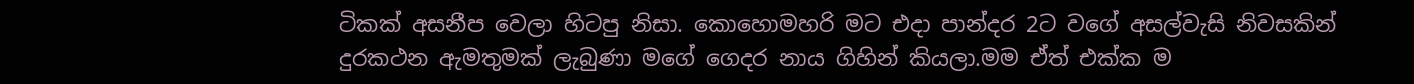ටිකක් අසනීප වෙලා හිටපු නිසා. කොහොමහරි මට එදා පාන්දර 2ට වගේ අසල්වැසි නිවසකින් දුරකථන ඇමතුමක් ලැබුණා මගේ ගෙදර නාය ගිහින් කියලා.මම ඒත් එක්ක ම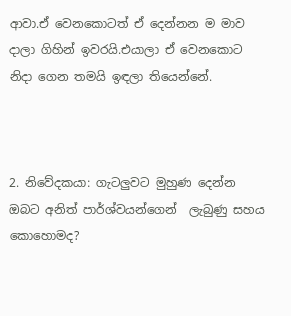ආවා.ඒ වෙනකොටත් ඒ දෙන්නන ම මාව දාලා ගිහින් ඉවරයි.එයාලා ඒ වෙනකොට නිදා ගෙන තමයි ඉඳලා තියෙන්නේ.



2. නිවේදකයා: ගැටලුවට මුහුණ දෙන්න ඔබට අනිත් පාර්ශ්වයන්ගෙන්  ලැබුණු සහය කොහොමද?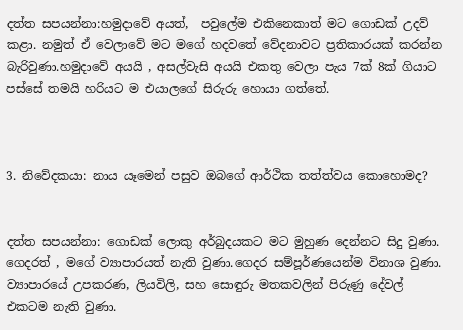දත්ත සපයන්නා:හමුදාවේ අයත්,  පවුලේම එකිනෙකාත් මට ගොඩක් උදව් කළා. නමුත් ඒ වෙලාවේ මට මගේ හදවතේ වේදනාවට ප්‍රතිකාරයක් කරන්න බැරිවුණා.හමුදාවේ අයයි , අසල්වැසි අයයි එකතු වෙලා පැය 7ක් 8ක් ගියාට පස්සේ තමයි හරියට ම එයාලගේ සිරුරු හොයා ගත්තේ.



3. නිවේදකයා: නාය යෑමෙන් පසුව ඔබගේ ආර්ථික තත්ත්වය කොහොමද?


දත්ත සපයන්නා: ගොඩක් ලොකු අර්බුදයකට මට මුහුණ දෙන්නට සිදු වුණා. ගෙදරත් , මගේ ව්‍යාපාරයත් නැති වුණා.ගෙදර සම්පූර්ණයෙන්ම විනාශ වුණා. ව්‍යාපාරයේ උපකරණ, ලියවිලි, සහ සොඳුරු මතකවලින් පිරුණු දේවල් එකටම නැති වුණා.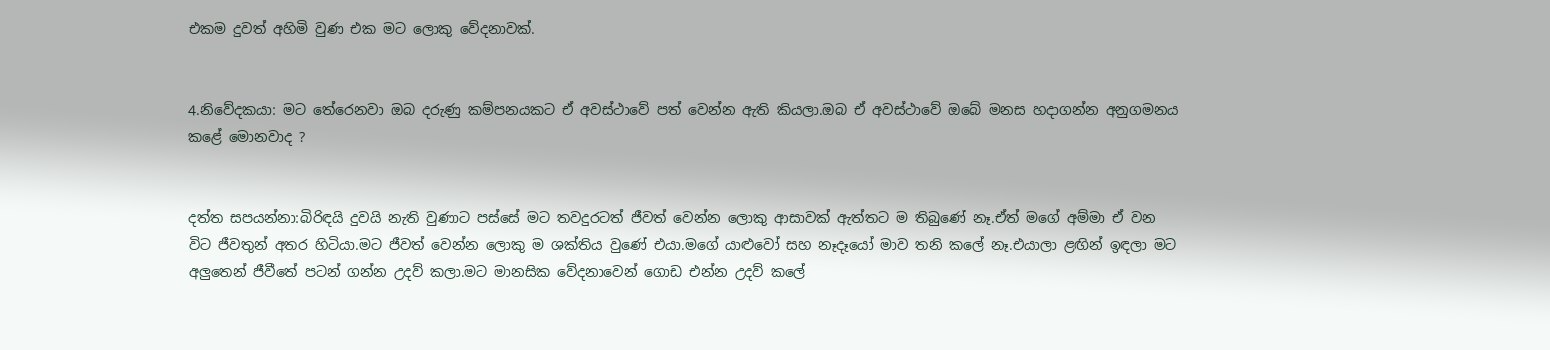එකම දුවත් අහිමි වුණ එක මට ලොකු වේදනාවක්.


4.නිවේදකයා: මට තේරෙනවා ඔබ දරුණු කම්පනයකට ඒ අවස්ථාවේ පත් වෙන්න ඇති කියලා.ඔබ ඒ අවස්ථාවේ ඔබේ මනස හදාගන්න අනුගමනය කළේ මොනවාද ?


දත්ත සපයන්නා:බිරිඳයි දුවයි නැති වුණාට පස්සේ මට තවදුරටත් ජීවත් වෙන්න ලොකු ආසාවක් ඇත්තට ම තිබුණේ නෑ.ඒත් මගේ අම්මා ඒ වන විට ජීවතුන් අතර හිටියා.මට ජීවත් වෙන්න ලොකු ම ශක්තිය වුණේ එයා.මගේ යාළුවෝ සහ නෑදෑයෝ මාව තනි කලේ නෑ.එයාලා ළඟින් ඉඳලා මට අලුතෙන් ජීවීතේ පටන් ගන්න උදව් කලා.මට මානසික වේදනාවෙන් ගොඩ එන්න උදව් කලේ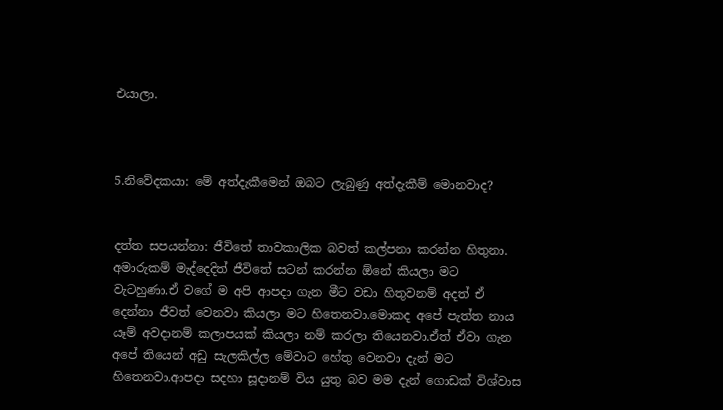එයාලා.



5.නිවේදකයා: මේ අත්දැකීමෙන් ඔබට ලැබුණු අත්දැකීම් මොනවාද?


දත්ත සපයන්නා: ජීවිතේ තාවකාලික බවත් කල්පනා කරන්න හිතුනා. අමාරුකම් මැද්දෙදිත් ජීවිතේ සටන් කරන්න ඕනේ කියලා මට වැටහුණා.ඒ වගේ ම අපි ආපදා ගැන මීට වඩා හිතුවනම් අදත් ඒ දෙන්නා ජීවත් වෙනවා කියලා මට හිතෙනවා.මොකද අපේ පැත්ත නාය යෑම් අවදානම් කලාපයක් කියලා නම් කරලා තියෙනවා.ඒත් ඒවා ගැන අපේ තියෙන් අඩු සැලකිල්ල මේවාට හේතු වෙනවා දැන් මට හිතෙනවා.ආපදා සදහා සූදානම් විය යුතු බව මම දැන් ගොඩක් විශ්වාස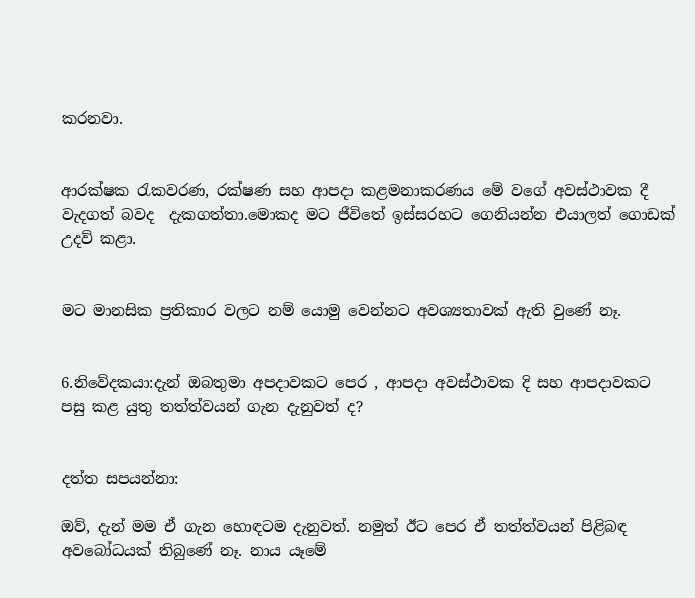කරනවා.


ආරක්ෂක රැකවරණ, රක්ෂණ සහ ආපදා කළමනාකරණය මේ වගේ අවස්ථාවක දී  වැදගත් බවද  දැකගත්තා.මොකද මට ජීවිතේ ඉස්සරහට ගෙනියන්න එයාලත් ගොඩක් උදව් කළා.


මට මානසික ප්‍රතිකාර වලට නම් යොමු වෙන්නට අවශ්‍යතාවක් ඇති වුණේ නෑ.


6.නිවේදකයා:දැන් ඔබතුමා අපදාවකට පෙර , ආපදා අවස්ථාවක දි සහ ආපදාවකට පසු කළ යුතු තත්ත්වයන් ගැන දැනුවත් ද?


දත්ත සපයන්නා:

ඔව්, දැන් මම ඒ ගැන හොඳටම දැනුවත්. නමුත් ඊට පෙර ඒ තත්ත්වයන් පිළිබඳ අවබෝධයක් තිබුණේ නෑ. නාය යෑමේ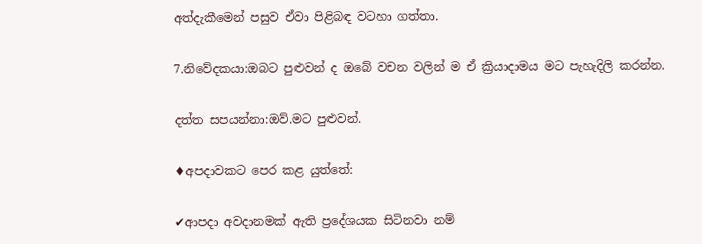අත්දැකීමෙන් පසුව ඒවා පිළිබඳ වටහා ගත්තා.


7.නිවේදකයා:ඔබට පුළුවන් ද ඔබේ වචන වලින් ම ඒ ක්‍රියාදාමය මට පැහැදිලි කරන්න.


දත්ත සපයන්නා:ඔව්.මට පුළුවන්.


♦අපදාවකට පෙර කළ යුත්තේ:


✔ආපදා අවදානමක් ඇති ප්‍රදේශයක සිටිනවා නම්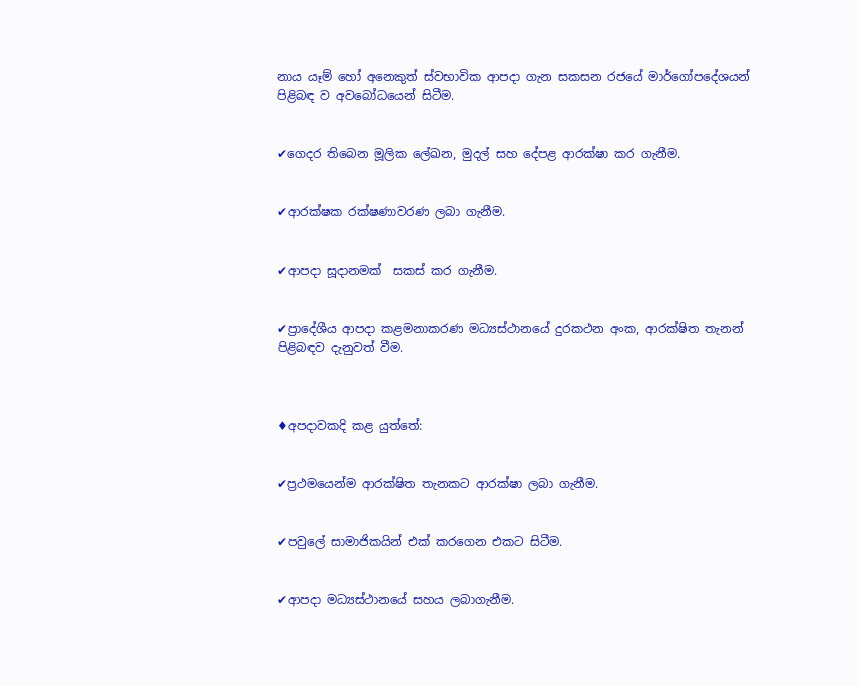නාය යෑම් හෝ අනෙකුත් ස්වභාවික ආපදා ගැන සකසන රජයේ මාර්ගෝපදේශයන් පිළිබඳ ව අවබෝධයෙන් සිටීම.


✔ගෙදර තිබෙන මූලික ලේඛන, මුදල් සහ දේපළ ආරක්ෂා කර ගැනීම.


✔ආරක්ෂක රක්ෂණාවරණ ලබා ගැනීම.


✔ආපදා සූදානමක්  සකස් කර ගැනීම.


✔ප්‍රාදේශීය ආපදා කළමනාකරණ මධ්‍යස්ථානයේ දුරකථන අංක, ආරක්ෂිත තැනන් පිළිබඳව දැනුවත් වීම.



♦අපදාවකදි කළ යුත්තේ:


✔ප්‍රථමයෙන්ම ආරක්ෂිත තැනකට ආරක්ෂා ලබා ගැනීම.


✔පවුලේ සාමාජිකයින් එක් කරගෙන එකට සිටීම.


✔ආපදා මධ්‍යස්ථානයේ සහය ලබාගැනීම.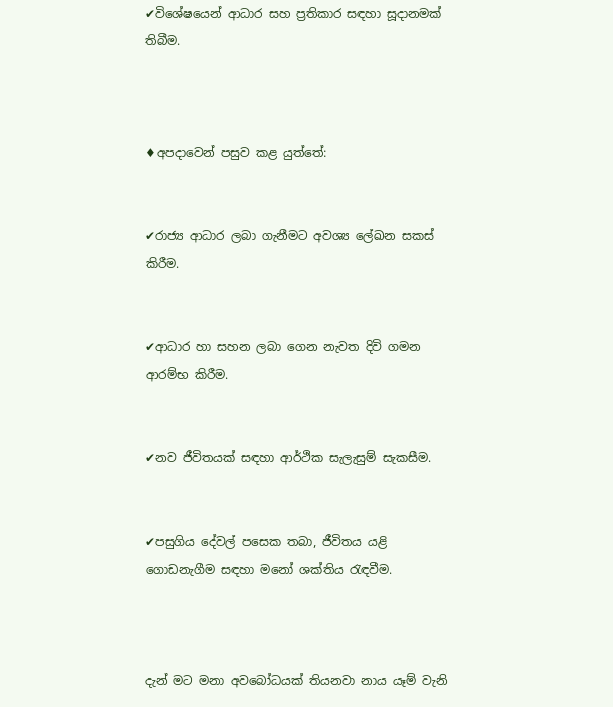✔විශේෂයෙන් ආධාර සහ ප්‍රතිකාර සඳහා සූදානමක් තිබීම.



♦අපදාවෙන් පසුව කළ යුත්තේ:


✔රාජ්‍ය ආධාර ලබා ගැනීමට අවශ්‍ය ලේඛන සකස් කිරීම.


✔ආධාර හා සහන ලබා ගෙන නැවත දිවි ගමන ආරම්භ කිරීම.


✔නව ජීවිතයක් සඳහා ආර්ථික සැලැසුම් සැකසීම.


✔පසුගිය දේවල් පසෙක තබා, ජීවිතය යළි ගොඩනැගීම සඳහා මනෝ ශක්තිය රැඳවීම.



දැන් මට මනා අවබෝධයක් තියනවා නාය යෑම් වැනි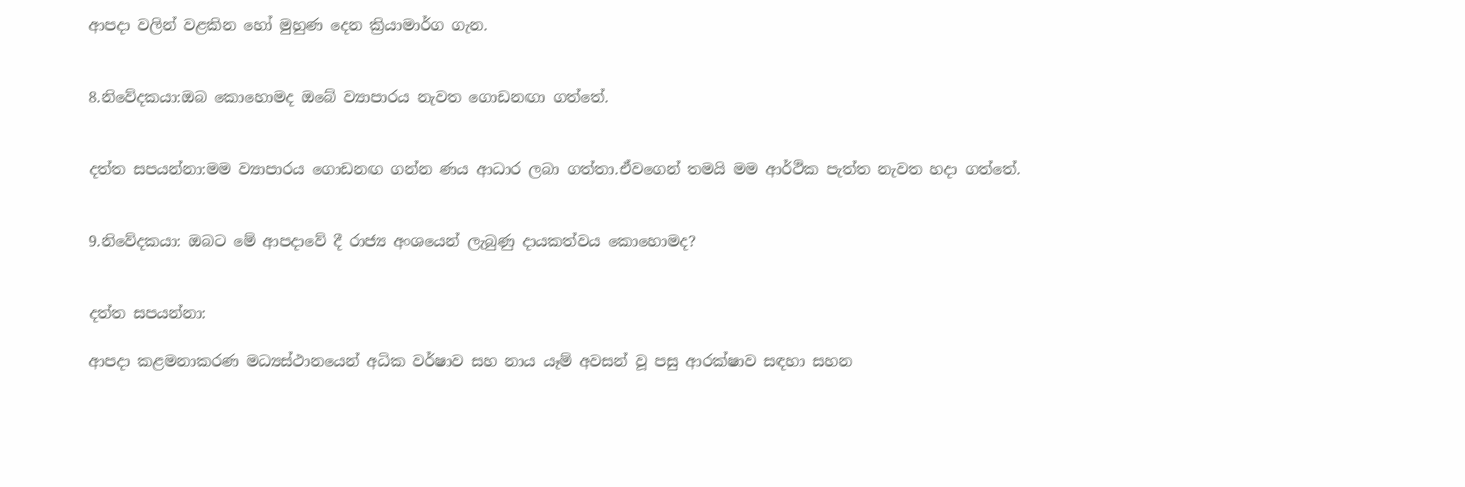ආපදා වලින් වළකින හෝ මුහුණ දෙන ක්‍රියාමාර්ග ගැන.


8.නිවේදකයා:ඔබ කොහොමද ඔබේ ව්‍යාපාරය නැවත ගොඩනඟා ගත්තේ.


දත්ත සපයන්නා:මම ව්‍යාපාරය ගොඩනඟ ගන්න ණය ආධාර ලබා ගත්තා.ඒවගෙන් තමයි මම ආර්ථික පැත්ත නැවත හදා ගත්තේ.


9.නිවේදකයා: ඔබට මේ ආපදාවේ දී රාජ්‍ය අංශයෙන් ලැබුණු දායකත්වය කොහොමද?


දත්ත සපයන්නා:

ආපදා කළමනාකරණ මධ්‍යස්ථානයෙන් අධික වර්ෂාව සහ නාය යෑම් අවසන් වූ පසු ආරක්ෂාව සඳහා සහන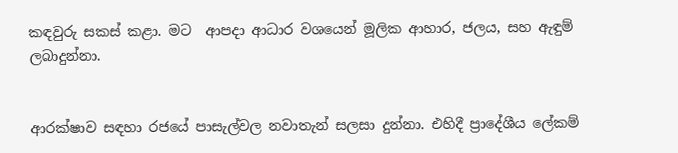කඳවුරු සකස් කළා. මට  ආපදා ආධාර වශයෙන් මූලික ආහාර, ජලය, සහ ඇඳුම් ලබාදුන්නා.


ආරක්ෂාව සඳහා රජයේ පාසැල්වල නවාතැන් සලසා දුන්නා. එහිදී ප්‍රාදේශීය ලේකම්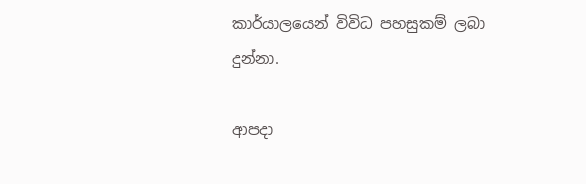කාර්යාලයෙන් විවිධ පහසුකම් ලබා දුන්නා.

ආපදා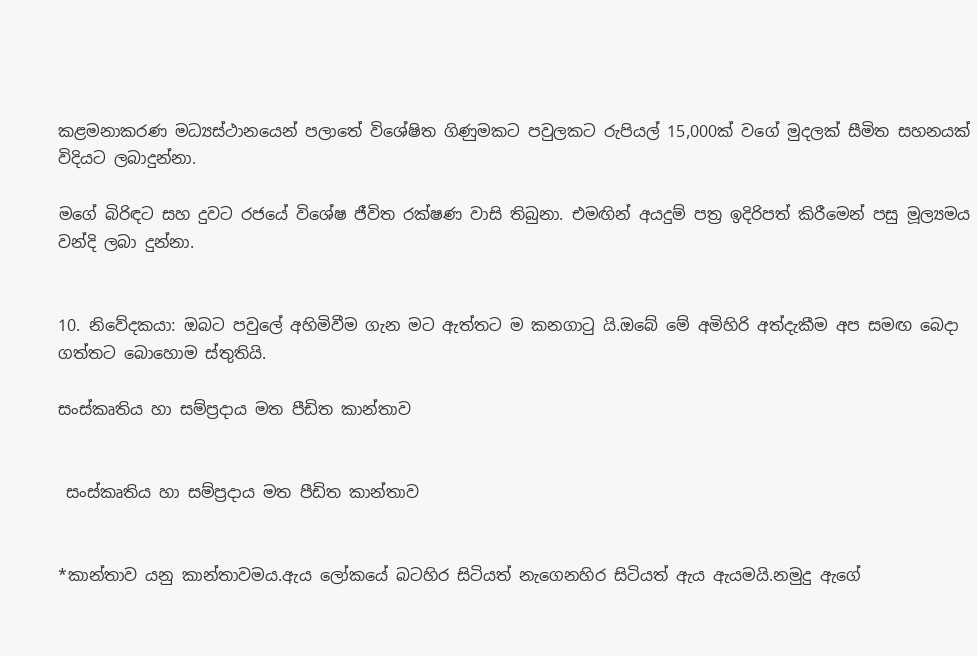කළමනාකරණ මධ්‍යස්ථානයෙන් පලාතේ විශේෂිත ගිණුමකට පවුලකට රුපියල් 15,000ක් වගේ මුදලක් සීමිත සහනයක් විදියට ලබාදුන්නා.

මගේ බිරිඳට සහ දුවට රජයේ විශේෂ ජීවිත රක්ෂණ වාසි තිබුනා. එමඟින් අයදුම් පත්‍ර ඉදිරිපත් කිරීමෙන් පසු මූල්‍යමය වන්දි ලබා දුන්නා.


10. නිවේදකයා: ඔබට පවුලේ අහිමිවීම ගැන මට ඇත්තට ම කනගාටු යි.ඔබේ මේ අමිහිරි අත්දැකීම අප සමඟ බෙදා ගත්තට බොහොම ස්තුතියි.

සංස්කෘතිය හා සම්ප්‍රදාය මත පීඩිත කාන්තාව


 සංස්කෘතිය හා සම්ප්‍රදාය මත පීඩිත කාන්තාව


*කාන්තාව යනු කාන්තාවමය.ඇය ලෝකයේ බටහිර සිටියත් නැගෙනහිර සිටියත් ඇය ඇයමයි.නමුදු ඇගේ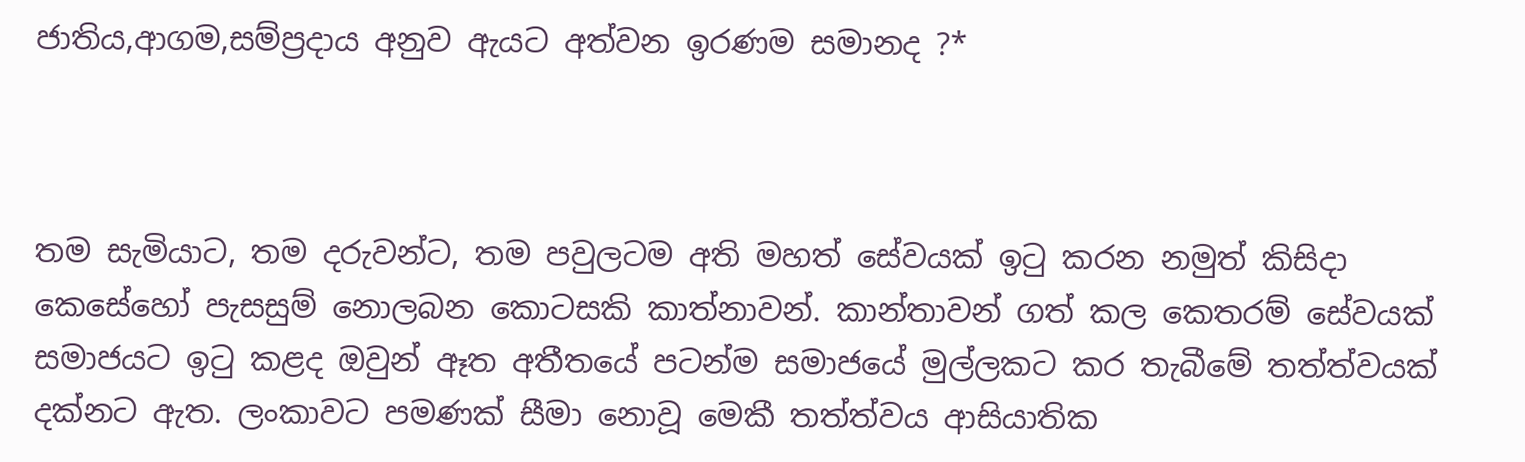ජාතිය,ආගම,සම්ප්‍රදාය අනුව ඇයට අත්වන ඉරණම සමානද ?*



තම සැමියාට, තම දරුවන්ට, තම පවුලටම අති මහත් සේවයක් ඉටු කරන නමුත් කිසිදා කෙසේහෝ පැසසුම් නොලබන කොටසකි කාත්නාවන්. කාන්තාවන් ගත් කල කෙතරම් සේවයක් සමාජයට ඉටු කළද ඔවුන් ඈත අතීතයේ පටන්ම සමාජයේ මුල්ලකට කර තැබීමේ තත්ත්වයක් දක්නට ඇත. ලංකාවට පමණක් සීමා නොවූ මෙකී තත්ත්වය ආසියාතික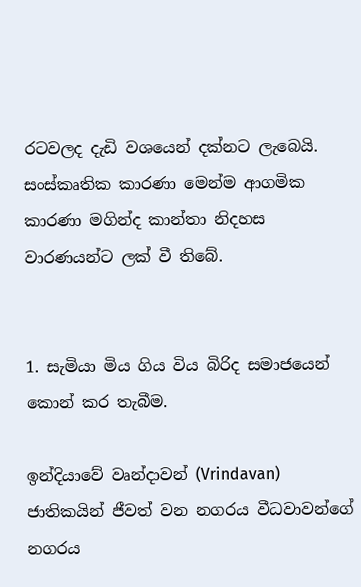රටවලද දැඩි වශයෙන් දක්නට ලැබෙයි. සංස්කෘතික කාරණා මෙන්ම ආගමික කාරණා මගින්ද කාන්තා නිදහස වාරණයන්ට ලක් වී තිබේ.


1. සැමියා මිය ගිය විය බිරිද සමාජයෙන් කොන් කර තැබීම.

ඉන්දියාවේ වෘන්දාවන් (Vrindavan) ජාතිකයින් ජීවත් වන නගරය වීධවාවන්ගේ නගරය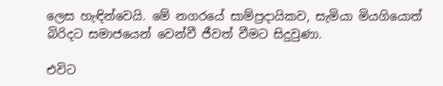ලෙස හැඳින්වෙයි. මේ නගරයේ සාම්ප්‍රදායිකව, සැමියා මියගියොත් බිරිදට සමාජයෙන් වෙන්වී ජීවත් වීමට සිදුවුණා.

එවිට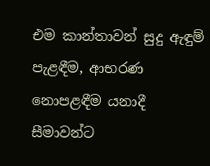එම කාන්තාවන් සුදු ඇඳුම් පැළඳීම, ආභරණ නොපළඳීම යනාදී සීමාවන්ට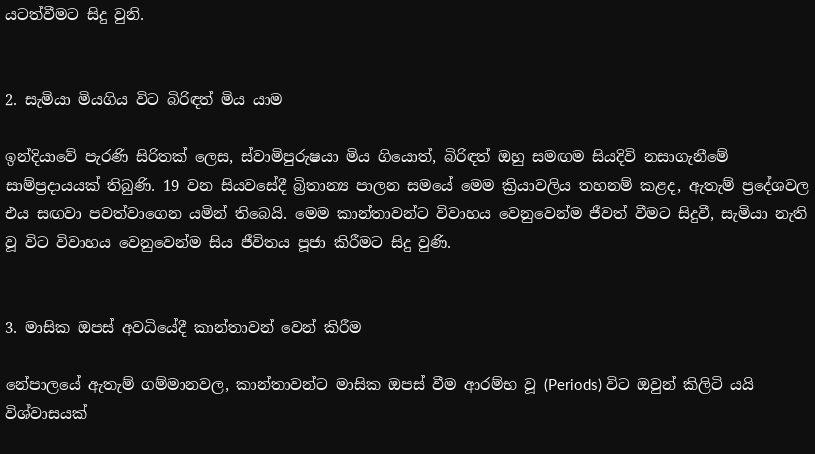යටත්වීමට සිදු වුනි.


2. සැමියා මියගිය විට බිරිඳත් මිය යාම

ඉන්දියාවේ පැරණි සිරිතක් ලෙස, ස්වාමිපුරුෂයා මිය ගියොත්, බිරිඳත් ඔහු සමඟම සියදිවි නසාගැනීමේ සාම්ප්‍රදායයක් තිබුණි. 19 වන සියවසේදී බ්‍රිතාන්‍ය පාලන සමයේ මෙම ක්‍රියාවලිය තහනම් කළද, ඇතැම් ප්‍රදේශවල එය සඟවා පවත්වාගෙන යමින් තිබෙයි. මෙම කාන්තාවන්ට විවාහය වෙනුවෙන්ම ජීවත් වීමට සිදුවී, සැමියා නැති වූ විට විවාහය වෙනුවෙන්ම සිය ජීවිතය පූජා කිරීමට සිදු වුණි.


3. මාසික ඔපස් අවධියේදී කාන්තාවන් වෙන් කිරීම

නේපාලයේ ඇතැම් ගම්මානවල, කාන්තාවන්ට මාසික ඔපස් වීම ආරම්භ වූ (Periods) විට ඔවුන් කිලිටි යයි විශ්වාසයක්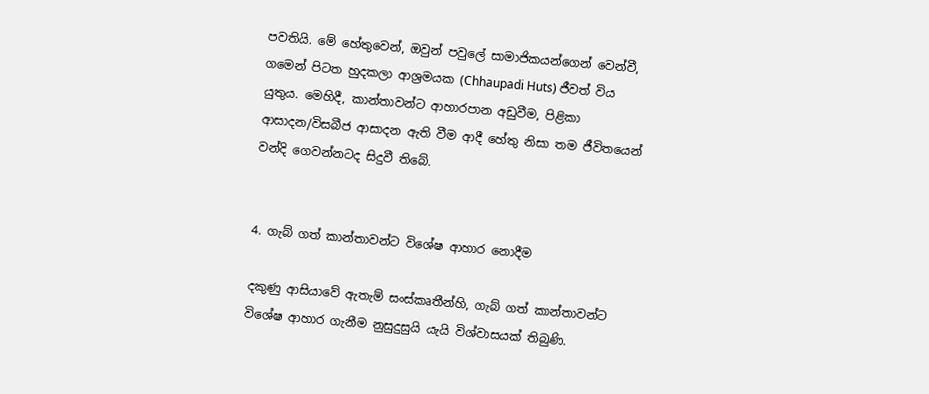පවතියි. මේ හේතුවෙන්, ඔවුන් පවුලේ සාමාජිකයන්ගෙන් වෙන්වී, ගමෙන් පිටත හුදකලා ආශ්‍රමයක (Chhaupadi Huts) ජීවත් විය යුතුය. මෙහිදී, කාන්තාවන්ට ආහාරපාන අඩුවීම, පිළිකා ආසාදන/විසබීජ ආසාදන ඇති වීම ආදී හේතු නිසා තම ජීවිතයෙන් වන්දි ගෙවන්නටද සිදුවී තිබේ.


4. ගැබ් ගත් කාන්තාවන්ට විශේෂ ආහාර නොදීම

දකුණු ආසියාවේ ඇතැම් සංස්කෘතීන්හි, ගැබ් ගත් කාන්තාවන්ට විශේෂ ආහාර ගැනීම නුසුදුසුයි යැයි විශ්වාසයක් තිබුණි.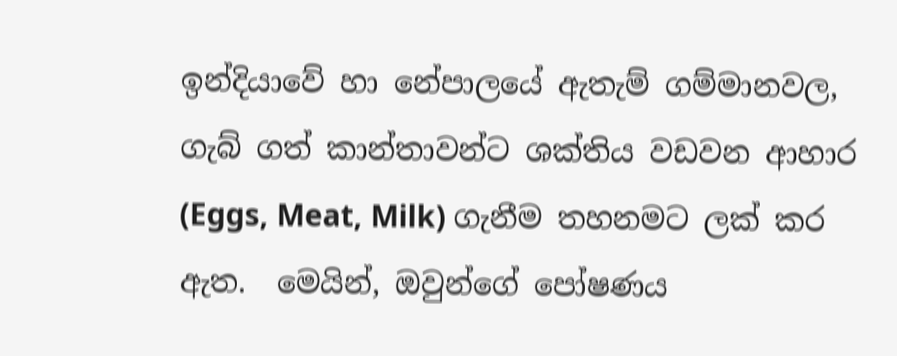ඉන්දියාවේ හා නේපාලයේ ඇතැම් ගම්මානවල, ගැබ් ගත් කාන්තාවන්ට ශක්තිය වඩවන ආහාර (Eggs, Meat, Milk) ගැනීම තහනමට ලක් කර ඇත.  මෙයින්, ඔවුන්ගේ පෝෂණය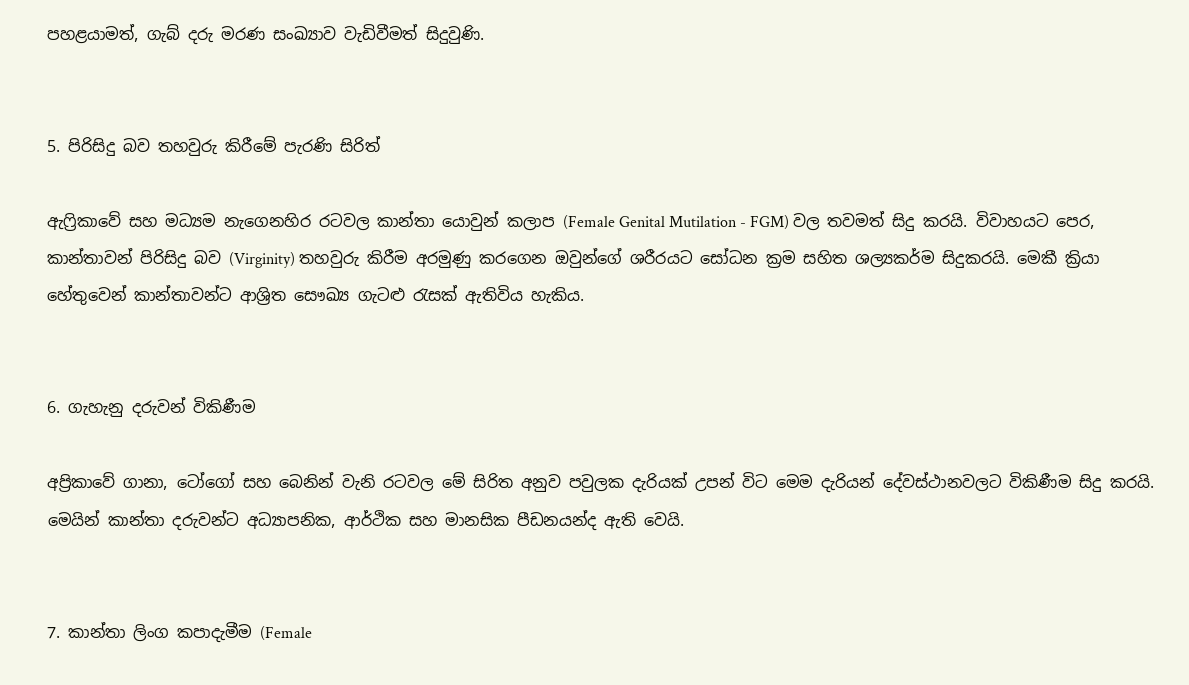පහළයාමත්, ගැබ් දරු මරණ සංඛ්‍යාව වැඩිවීමත් සිදුවුණි.


5. පිරිසිදු බව තහවුරු කිරීමේ පැරණි සිරිත්

ඇෆ්‍රිකාවේ සහ මධ්‍යම නැගෙනහිර රටවල කාන්තා යොවුන් කලාප (Female Genital Mutilation - FGM) වල තවමත් සිදු කරයි. විවාහයට පෙර, කාන්තාවන් පිරිසිදු බව (Virginity) තහවුරු කිරීම අරමුණු කරගෙන ඔවුන්ගේ ශරීරයට සෝධන ක්‍රම සහිත ශල්‍යකර්ම සිදුකරයි. මෙකී ක්‍රියා හේතුවෙන් කාන්තාවන්ට ආශ්‍රිත සෞඛ්‍ය ගැටළු රැසක් ඇතිවිය හැකිය.


6. ගැහැනු දරුවන් විකිණීම

අප්‍රිකාවේ ගානා, ටෝගෝ සහ බෙනින් වැනි රටවල මේ සිරිත අනුව පවුලක දැරියක් උපන් විට මෙම දැරියන් දේවස්ථානවලට විකිණීම සිදු කරයි. මෙයින් කාන්තා දරුවන්ට අධ්‍යාපනික, ආර්ථික සහ මානසික පීඩනයන්ද ඇති වෙයි.


7. කාන්තා ලිංග කපාදැමීම (Female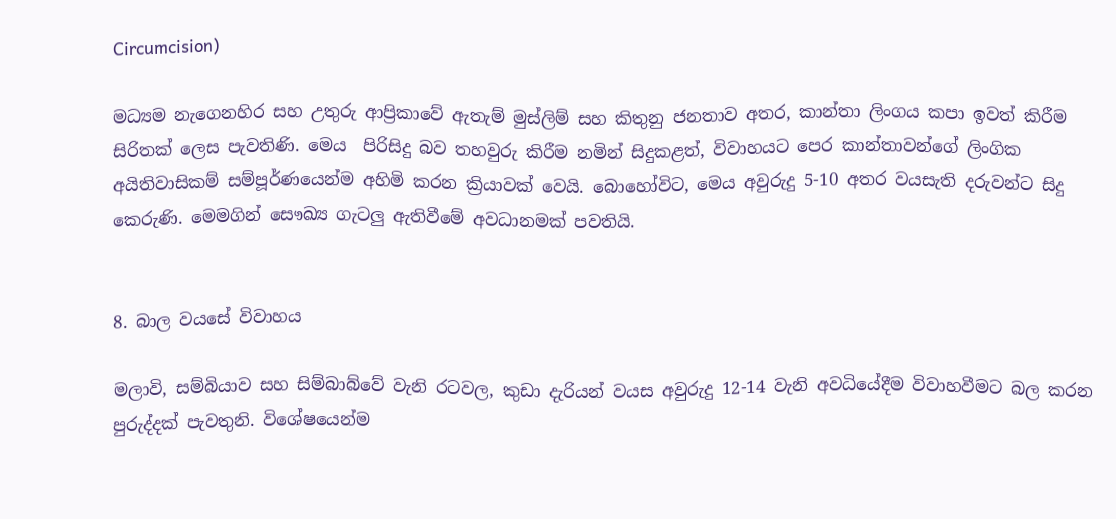Circumcision)

මධ්‍යම නැගෙනහිර සහ උතුරු ආප්‍රිකාවේ ඇතැම් මුස්ලිම් සහ කිතුනු ජනතාව අතර, කාන්තා ලිංගය කපා ඉවත් කිරීම සිරිතක් ලෙස පැවතිණි. මෙය  පිරිසිදු බව තහවුරු කිරීම නමින් සිදුකළත්, විවාහයට පෙර කාන්තාවන්ගේ ලිංගික අයිතිවාසිකම් සම්පූර්ණයෙන්ම අහිමි කරන ක්‍රියාවක් වෙයි. බොහෝවිට, මෙය අවුරුදු 5-10 අතර වයසැති දරුවන්ට සිදු කෙරුණි. මෙමගින් සෞඛ්‍ය ගැටලු ඇතිවීමේ අවධානමක් පවතියි.


8. බාල වයසේ විවාහය

මලාවි, සම්බියාව සහ සිම්බාබ්වේ වැනි රටවල, කුඩා දැරියන් වයස අවුරුදු 12-14 වැනි අවධියේදීම විවාහවීමට බල කරන පුරුද්දක් පැවතුනි. විශේෂයෙන්ම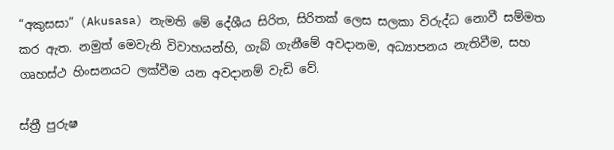“අකුසසා” (Akusasa) නැමති මේ දේශීය සිරිත, සිරිතක් ලෙස සලකා විරුද්ධ නොවී සම්මත කර ඇත. නමුත් මෙවැනි විවාහයන්හි, ගැබ් ගැනීමේ අවදානම, අධ්‍යාපනය නැතිවීම, සහ ගෘහස්ථ හිංසනයට ලක්වීම යන අවදානම් වැඩි වේ.

ස්ත්‍රී පුරුෂ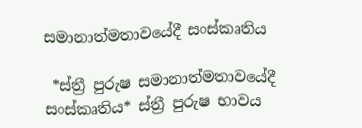සමානාත්මතාවයේදී සංස්කෘතිය

 *ස්ත්‍රී පුරුෂ සමානාත්මතාවයේදී සංස්කෘතිය* ස්ත්‍රී පුරුෂ භාවය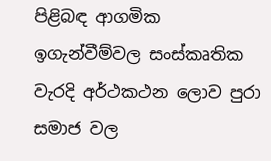පිළිබඳ ආගමික ඉගැන්වීම්වල සංස්කෘතික වැරදි අර්ථකථන ලොව පුරා සමාජ වල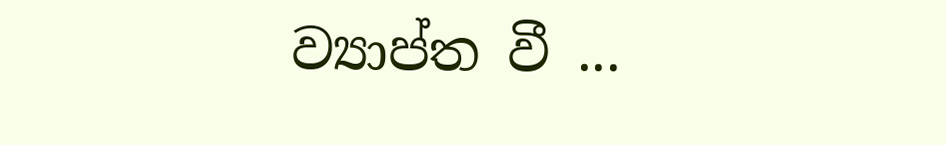ව්‍යාප්ත වී ...